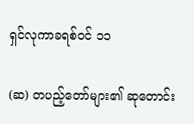ရှင်လုကာခရစ်ဝင် ၁၁

(ဆ) တပည့်တော်များ၏ ဆုတောင်း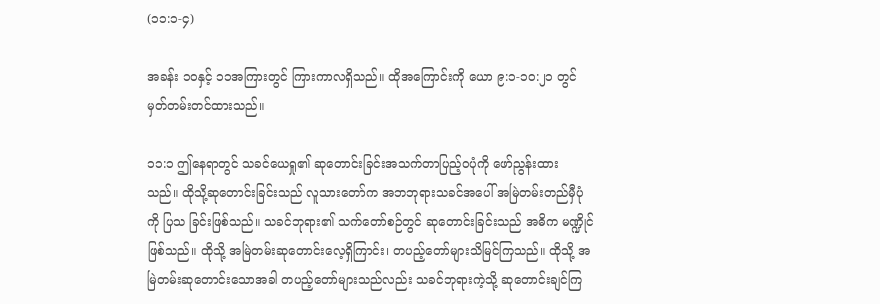(၁၁:၁-၄)

အခန်း ၁ဝနှင့် ၁၁အကြားတွင် ကြားကာလရှိသည်။ ထိုအကြောင်းကို ယော ၉:၁-၁၀:၂၁ တွင် မှတ်တမ်းတင်ထားသည်။

၁၁:၁ ဤနေရာတွင် သခင်ယေရှု၏ ဆုတောင်းခြင်းအသက်တာပြည့်ဝပုံကို ဖော်ညွန်းထား သည်။ ထိုသို့ဆုတောင်းခြင်းသည် လူသားတော်က အဘဘုရားသခင်အပေါ် အမြဲတမ်းတည်မှီပုံကို ပြသ ခြင်းဖြစ်သည်။ သခင်ဘုရား၏ သက်တော်စဉ်တွင် ဆုတောင်းခြင်းသည် အဓိက မဏ္ဍိုင်ဖြစ်သည်။ ထိုသို့ အမြဲတမ်းဆုတောင်းလေ့ရှိကြာင်း၊ တပည့်တော်များသိမြင်ကြသည်။ ထိုသို့ အမြဲတမ်းဆုတောင်းသောအခါ တပည့်တော်များသည်လည်း သခင်ဘုရားကဲ့သို့ ဆုတောင်းချင်ကြ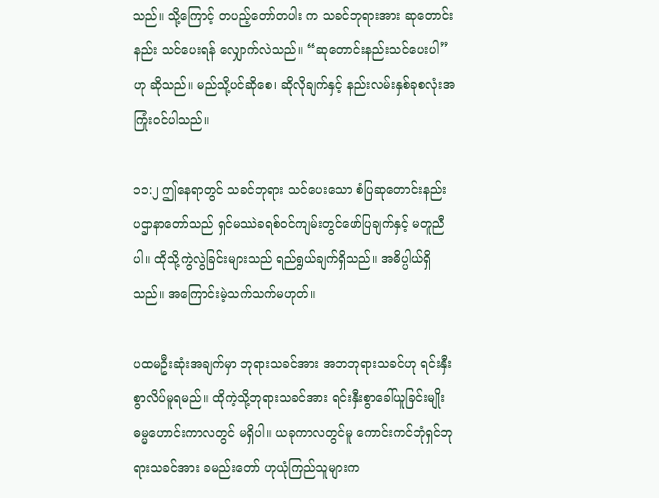သည်။ သို့ကြောင့် တပည့်တော်တပါး က သခင်ဘုရားအား ဆုတောင်းနည်း သင်ပေးရန် လျှောက်လဲသည်။ “ဆုတောင်းနည်းသင်ပေးပါ”ဟု ဆိုသည်။ မည်သို့ပင်ဆိုစေ၊ ဆိုလိုချက်နှင့် နည်းလမ်းနှစ်ခုစလုံးအကြုံးဝင်ပါသည်။

၁၁:၂ ဤနေရာတွင် သခင်ဘုရား သင်ပေးသော စံပြဆုတောင်းနည်း ပဌာနာတော်သည် ရှင်မဿဲခရစ်ဝင်ကျမ်းတွင်ဖော်ပြချက်နှင့် မတူညီပါ။ ထိုသို့ကွဲလွဲခြင်းများသည် ရည်ရွယ်ချက်ရှိသည်။ အဓိပ္ပါယ်ရှိသည်။ အကြောင်းမဲ့သက်သက်မဟုတ်။

ပထမဦးဆုံးအချက်မှာ ဘုရားသခင်အား အဘဘုရားသခင်ဟု ရင်းနှီးစွာလိပ်မူရမည်။ ထိုကဲ့သို့ဘုရားသခင်အား ရင်းနှီးစွာခေါ်ယူခြင်းမျိုး ဓမ္မဟောင်းကာလတွင် မရှိပါ။ ယခုကာလတွင်မူ ကောင်းကင်ဘုံရှင်ဘုရားသခင်အား ခမည်းတော် ဟုယုံကြည်သူများက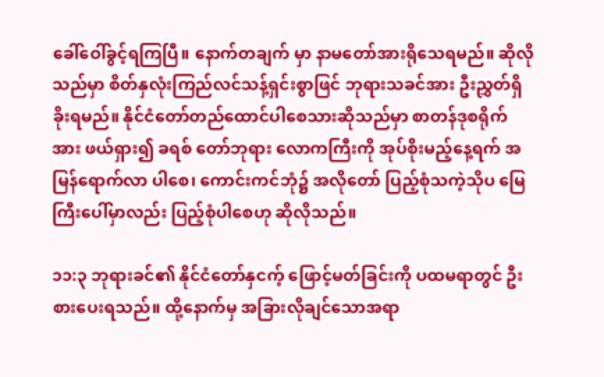ခေါ်ဝေါ်ခွင့်ရကြပြီ။ နောက်တချက် မှာ နာမတော်အားရိုသေရမည်။ ဆိုလိုသည်မှာ စိတ်နှလုံးကြည်လင်သန့်ရှင်းစွာဖြင် ဘုရားသခင်အား ဦးညွှတ်ရှိခိုးရမည်။ နိုင်ငံတော်တည်ထောင်ပါစေသားဆိုသည်မှာ စာတန်ဒုစရိုက်အား ဖယ်ရှား၍ ခရစ် တော်ဘုရား လောကကြီးကို အုပ်စိုးမည့်နေ့ရက် အမြန်ရောက်လာ ပါစေ၊ ကောင်းကင်ဘုံ၌ အလိုတော် ပြည့်စုံသကဲ့သိုပ မြေကြီးပေါ်မှာလည်း ပြည့်စုံပါစေဟု ဆိုလိုသည်။

၁၁:၃ ဘုရားခင်၏ နိုင်ငံတော်နှငက့် ဖြောင့်မတ်ခြင်းကို ပထမရာတွင် ဦးစားပေးရသည်။ ထို့နောက်မှ အခြားလိုချင်သောအရာ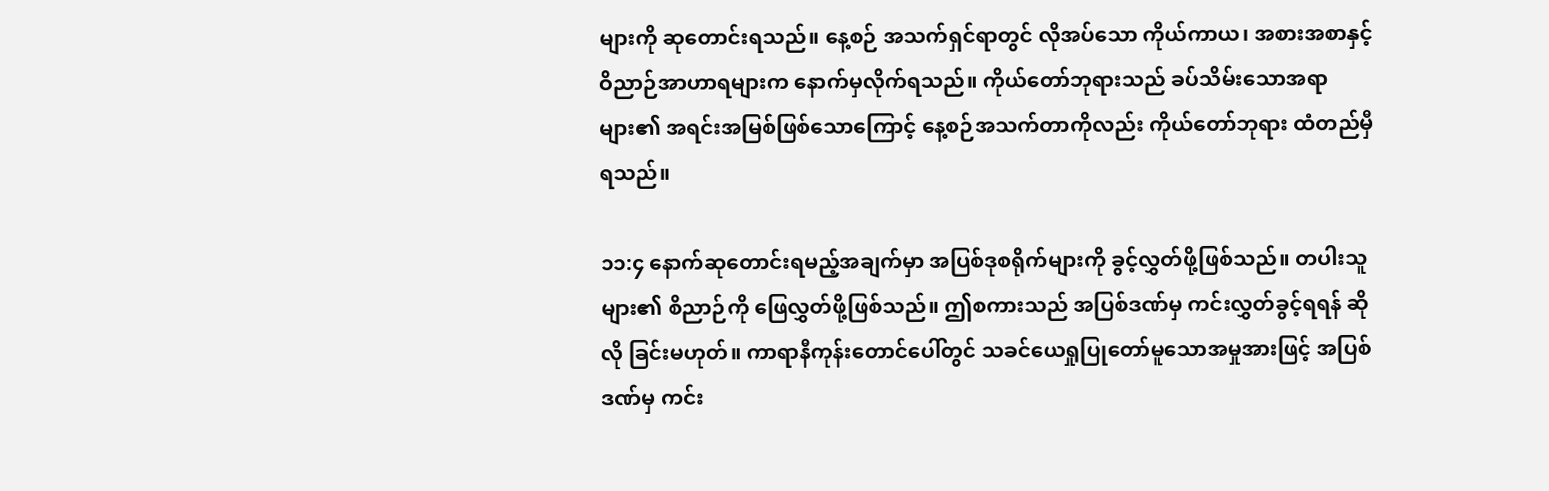များကို ဆုတောင်းရသည်။ နေ့စဉ် အသက်ရှင်ရာတွင် လိုအပ်သော ကိုယ်ကာယ၊ အစားအစာနှင့် ဝိညာဉ်အာဟာရများက နောက်မှလိုက်ရသည်။ ကိုယ်တော်ဘုရားသည် ခပ်သိမ်းသောအရာများ၏ အရင်းအမြစ်ဖြစ်သောကြောင့် နေ့စဉ်အသက်တာကိုလည်း ကိုယ်တော်ဘုရား ထံတည်မှီရသည်။

၁၁:၄ နောက်ဆုတောင်းရမည့်အချက်မှာ အပြစ်ဒုစရိုက်များကို ခွင့်လွှတ်ဖို့ဖြစ်သည်။ တပါးသူများ၏ စိညာဉ်ကို ဖြေလွှတ်ဖို့ဖြစ်သည်။ ဤစကားသည် အပြစ်ဒဏ်မှ ကင်းလွှတ်ခွင့်ရရန် ဆိုလို ခြင်းမဟုတ်။ ကာရာနီကုန်းတောင်ပေါ်တွင် သခင်ယေရှုပြုတော်မူသောအမှုအားဖြင့် အပြစ်ဒဏ်မှ ကင်း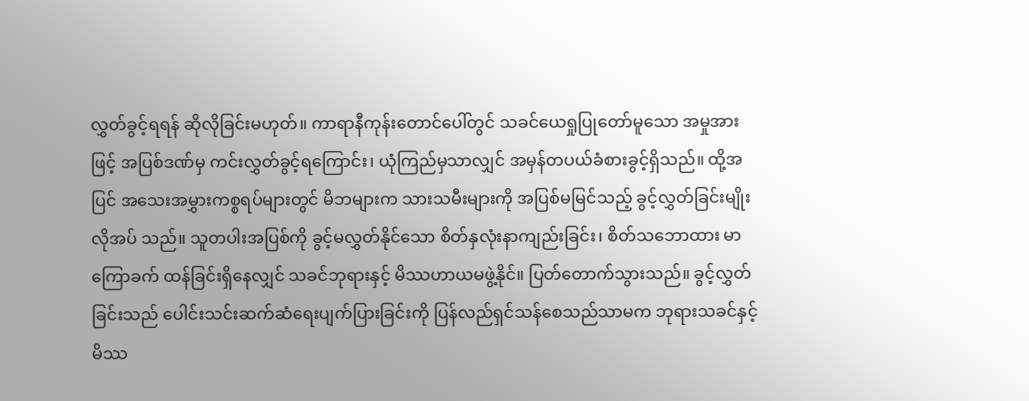လွှတ်ခွင့်ရရန် ဆိုလိုခြင်းမဟုတ်။ ကာရာနီကုန်းတောင်ပေါ်တွင် သခင်ယေရှုပြုတော်မူသော အမှုအား ဖြင့် အပြစ်ဒဏ်မှ ကင်းလွှတ်ခွင့်ရကြောင်း၊ ယုံကြည်မှသာလျှင် အမှန်တပယ်ခံစားခွင့်ရှိသည်။ ထို့အပြင် အသေးအမွှားကစ္စရပ်များတွင် မိဘများက သားသမီးများကို အပြစ်မမြင်သည့် ခွင့်လွှတ်ခြင်းမျိုးလိုအပ် သည်။ သူတပါးအပြစ်ကို ခွင့်မလွှတ်နိုင်သော စိတ်နှလုံးနာကျည်းခြင်း၊ စိတ်သဘောထား မာကြောခက် ထန်ခြင်းရှိနေလျှင် သခင်ဘုရားနှင့် မိဿဟာယမဖွဲ့နိုင်။ ပြတ်တောက်သွားသည်။ ခွင့်လွှတ်ခြင်းသည် ပေါင်းသင်းဆက်ဆံရေးပျက်ပြားခြင်းကို ပြန်လည်ရှင်သန်စေသည်သာမက ဘုရားသခင်နှင့် မိဿ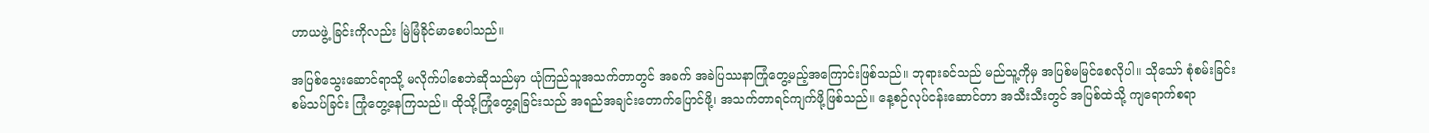ဟာယဖွဲ့ ခြင်းကိုလည်း မြဲမြံခိုင်မာစေပါသည်။

အပြစ်သွေးဆောင်ရာသို့ မလိုက်ပါစေဘဲဆိုသည်မှာ ယုံကြည်သူအသက်တာတွင် အခက် အခဲပြဿနာကြုံတွေ့မည့်အကြောင်းဖြစ်သည်။ ဘုရားခင်သည် မည်သူ့ကိုမှ အပြစ်မမြင်စေလိုပါ။ သိုသော် စုံစမ်းခြင်းစမ်သပ်ခြင်း ကြုံတွေ့နေကြသည်။ ထိုသို့ကြုံတွေ့ရခြင်းသည် အရည်အချင်းတောက်ပြောင်ဖို့၊ အသက်တာရင်ကျက်ဖို့ဖြစ်သည်။ နေ့စဉ်လုပ်ငန်းဆောင်တာ အသီးသီးတွင် အပြစ်ထဲသို့ ကျရောက်စရာ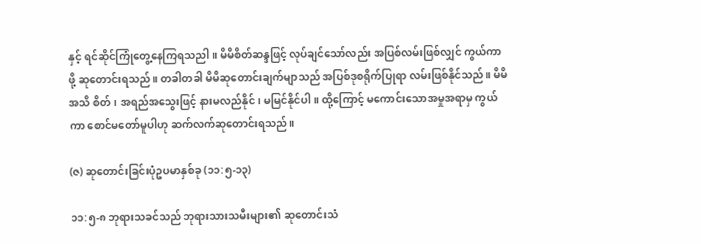နှင့် ရင်ဆိုင်ကြုံတွေ့နေကြရသညါ။ မိမိစိတ်ဆန္ဒဖြင့် လုပ်ချင်သော်လည်း အပြစ်လမ်းဖြစ်လျှင် ကွယ်ကာဖို့ ဆုတောင်းရသည်။ တခါတခါ မိမိဆုတောင်းချက်မျာသည် အပြစ်ဒုစရိုက်ပြုရာ လမ်းဖြစ်နိုင်သည်။ မိမိအသိ စိတ်၊ အရည်အသွေးဖြင့် နားမလည်နိုင်၊ မမြင်နိုင်ပါ။ ထို့ကြောင့် မကောင်းသောအမှုအရာမှ ကွယ်ကာ စောင်မတော်မူပါဟု ဆက်လက်ဆုတောင်းရသည်။

(ဇ) ဆုတောင်းခြင်းပုံဥပမာနှစ်ခု (၁၁:၅-၁၃)

၁၁:၅-၈ ဘုရားသခင်သည် ဘုရားသားသမီးများ၏ ဆုတောင်းသံ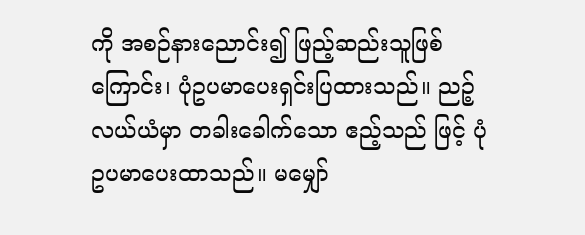ကို အစဉ်နားညောင်း၍ ဖြည့်ဆည်းသူဖြစ်ကြောင်း၊ ပုံဥပမာပေးရှင်းပြထားသည်။ ညဉ့်လယ်ယံမှာ တခါးခေါက်သော ဧည့်သည် ဖြင့် ပုံဥပမာပေးထာသည်။ မမျှော်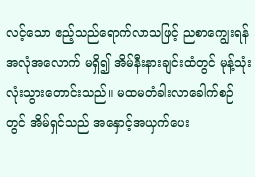လင့်သော ဧည့်သည်ရောက်လာသဖြင့် ညစာကျွေးရန် အလုံအလောက် မရှိ၍ အိမ်နီးနားချင်းထံတွင် မုန့်သုံးလုံးသွားတောင်းသည်။ မထမတံခါးလာခေါက်စဉ်တွင် အိမ်ရှင်သည် အနှောင့်အယှက်ပေး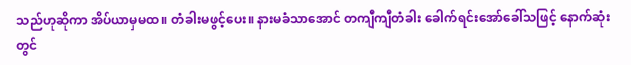သည်ဟုဆိုကာ အိပ်ယာမှမထ။ တံခါးမဖွင့်ပေး။ နားမခံသာအောင် တကျီကျီတံခါး ခေါက်ရင်းအော်ခေါ်သဖြင့် နောက်ဆုံးတွင်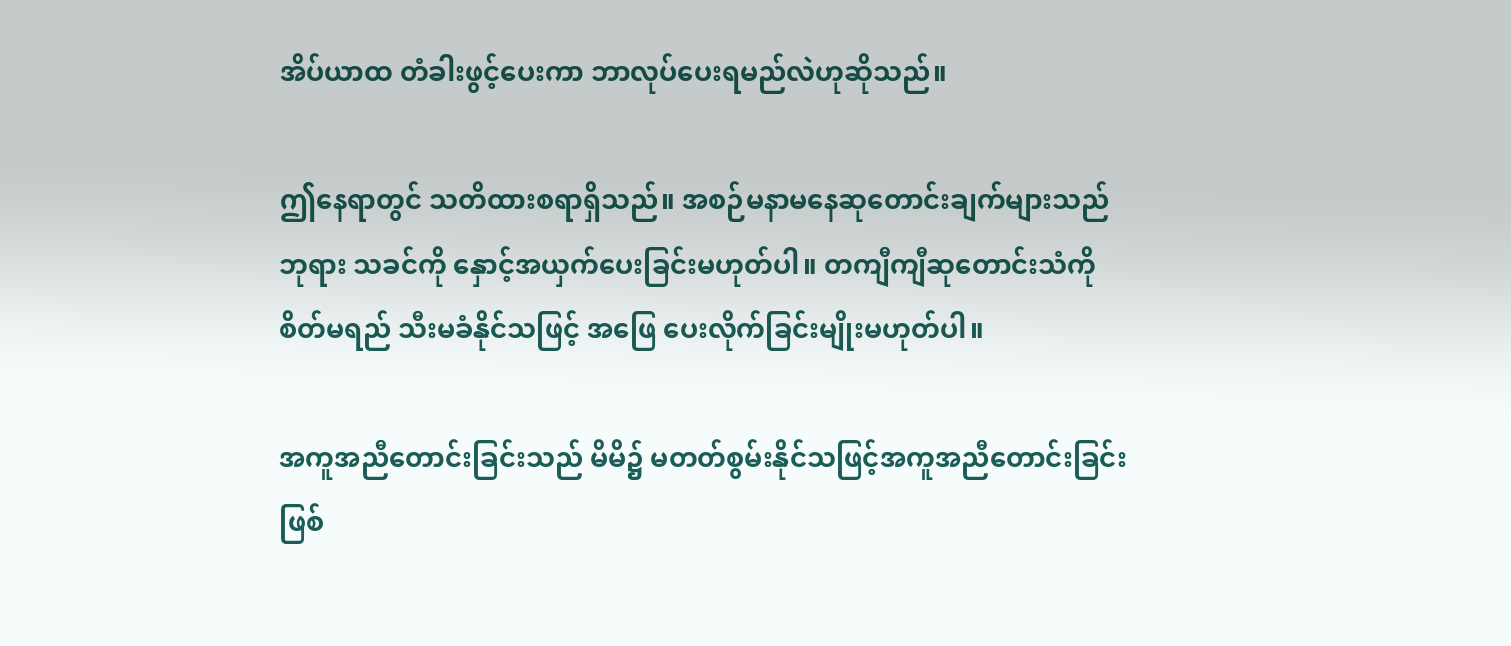အိပ်ယာထ တံခါးဖွင့်ပေးကာ ဘာလုပ်ပေးရမည်လဲဟုဆိုသည်။

ဤနေရာတွင် သတိထားစရာရှိသည်။ အစဉ်မနာမနေဆုတောင်းချက်များသည် ဘုရား သခင်ကို နှောင့်အယှက်ပေးခြင်းမဟုတ်ပါ။ တကျီကျီဆုတောင်းသံကို စိတ်မရည် သီးမခံနိုင်သဖြင့် အဖြေ ပေးလိုက်ခြင်းမျိုးမဟုတ်ပါ။

အကူအညီတောင်းခြင်းသည် မိမိ၌ မတတ်စွမ်းနိုင်သဖြင့်အကူအညီတောင်းခြင်းဖြစ်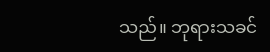သည်။ ဘုရားသခင်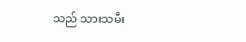သည် သားသမီး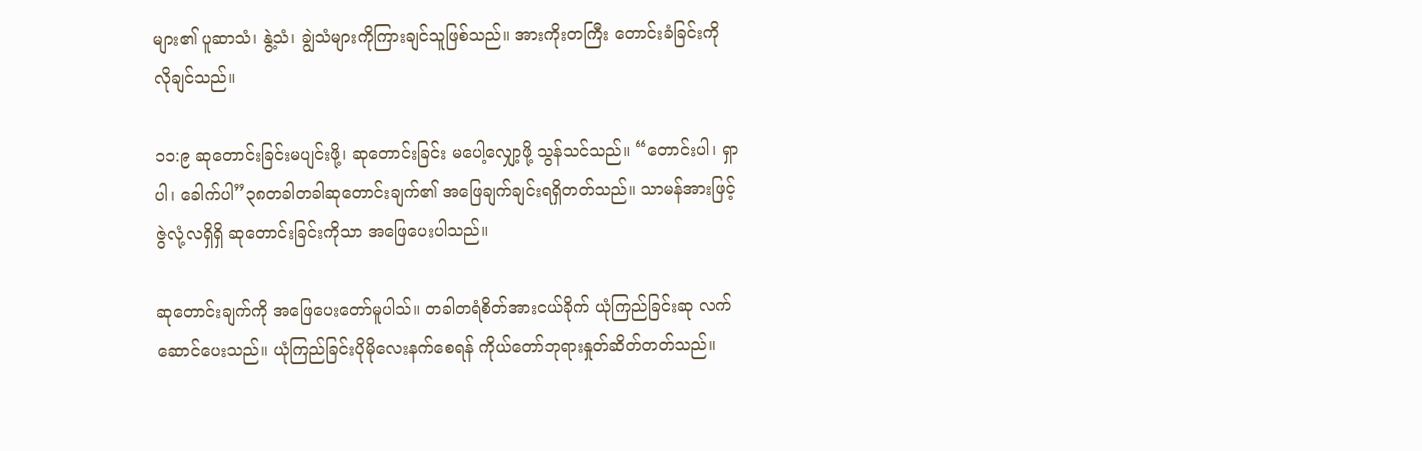များ၏ ပူဆာသံ၊ နွဲ့သံ၊ ချွဲသံများကိုကြားချင်သူဖြစ်သည်။ အားကိုးတကြီး တောင်းခံခြင်းကို လိုချင်သည်။

၁၁:၉ ဆုတောင်းခြင်းမပျင်းဖို့၊ ဆုတောင်းခြင်း မပေါ့လျှော့ဖို့ သွန်သင်သည်။ “တောင်းပါ၊ ရှာပါ၊ ခေါက်ပါ”၃၈တခါတခါဆုတောင်းချက်၏ အဖြေချက်ချင်းရရှိတတ်သည်။ သာမန်အားဖြင့် ဇွဲလုံ့လရှိရှိ ဆုတောင်းခြင်းကိုသာ အဖြေပေးပါသည်။

ဆုတောင်းချက်ကို အဖြေပေးတော်မူပါသ်။ တခါတရံစိတ်အားငယ်ခိုက် ယုံကြည်ခြင်းဆု လက်ဆောင်ပေးသည်။ ယုံကြည်ခြင်းပိုမိုလေးနက်စေရန် ကိုယ်တော်ဘုရားနှုတ်ဆိတ်တတ်သည်။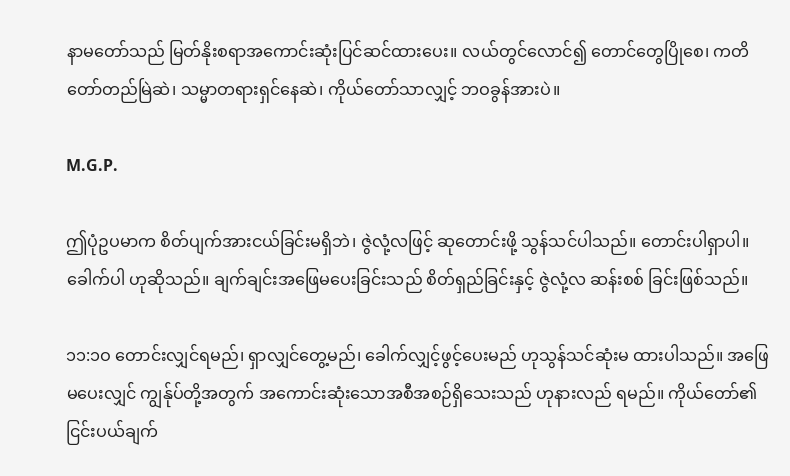နာမတော်သည် မြတ်နိုးစရာအကောင်းဆုံးပြင်ဆင်ထားပေး။ လယ်တွင်လောင်၍ တောင်တွေပြိုစေ၊ ကတိတော်တည်မြဲဆဲ၊ သမ္မာတရားရှင်နေဆဲ၊ ကိုယ်တော်သာလျှင့် ဘဝခွန်အားပဲ။

M.G.P.

ဤပုံဥပမာက စိတ်ပျက်အားငယ်ခြင်းမရှိဘဲ၊ ဇွဲလုံ့လဖြင့် ဆုတောင်းဖို့ သွန်သင်ပါသည်။ တောင်းပါရှာပါ။ ခေါက်ပါ ဟုဆိုသည်။ ချက်ချင်းအဖြေမပေးခြင်းသည် စိတ်ရှည်ခြင်းနှင့် ဇွဲလုံ့လ ဆန်းစစ် ခြင်းဖြစ်သည်။

၁၁:၁ဝ တောင်းလျှင်ရမည်၊ ရှာလျှင်တွေ့မည်၊ ခေါက်လျှင့်ဖွင့်ပေးမည် ဟုသွန်သင်ဆုံးမ ထားပါသည်။ အဖြေမပေးလျှင် ကျွန်ုပ်တို့အတွက် အကောင်းဆုံးသောအစီအစဉ်ရှိသေးသည် ဟုနားလည် ရမည်။ ကိုယ်တော်၏ ငြင်းပယ်ချက်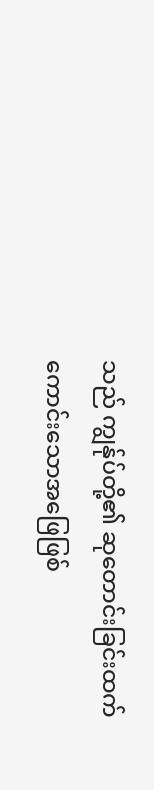သည် ကျွန်ုပ်တို့၏ ဆုတောင်းခြင်းထက် ကောင်းသောအဖြေဖြစ်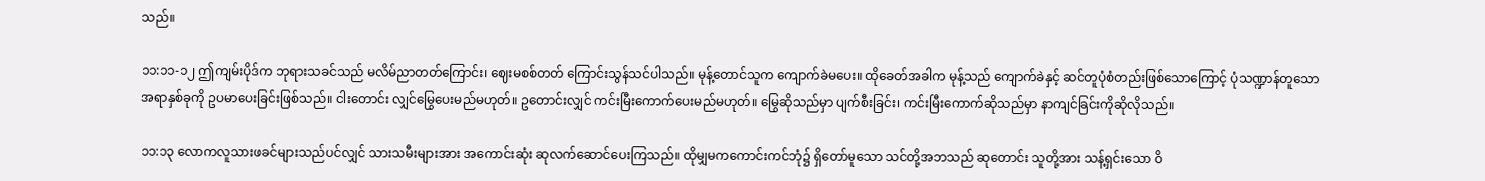သည်။

၁၁:၁၁-၁၂ ဤကျမ်းပိုဒ်က ဘုရားသခင်သည် မလိမ်ညာတတ်ကြောင်း၊ ဈေးမစစ်တတ် ကြောင်းသွန်သင်ပါသည်။ မုန့်တောင်သူက ကျောက်ခဲမပေး။ ထိုခေတ်အခါက မုန့်သည် ကျောက်ခဲနှင့် ဆင်တူပုံစံတည်းဖြစ်သောကြောင့် ပုံသဏ္ဍာန်တူသောအရာနှစ်ခုကို ဥပမာပေးခြင်းဖြစ်သည်။ ငါးတောင်း လျှင်မြွေပေးမည်မဟုတ်။ ဥတောင်းလျှင် ကင်းမြီးကောက်ပေးမည်မဟုတ်။ မြွေဆိုသည်မှာ ပျက်စီးခြင်း၊ ကင်းမြီးကောက်ဆိုသည်မှာ နာကျင်ခြင်းကိုဆိုလိုသည်။

၁၁:၁၃ လောကလူသားဖခင်များသည်ပင်လျှင် သားသမီးများအား အကောင်းဆုံး ဆုလက်ဆောင်ပေးကြသည်။ ထိုမျှမကကောင်းကင်ဘုံ၌ ရှိတော်မူသော သင်တို့အဘသည် ဆုတောင်း သူတို့အား သန့်ရှင်းသော ဝိ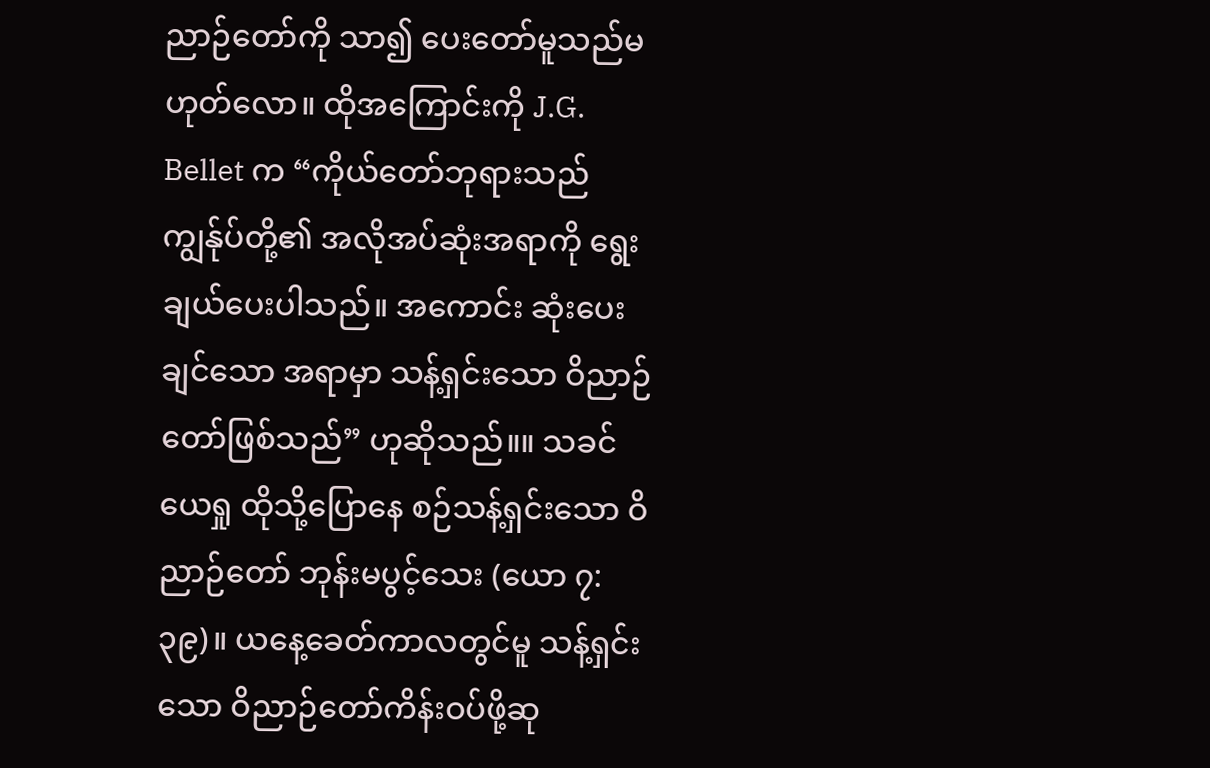ညာဉ်တော်ကို သာ၍ ပေးတော်မူသည်မဟုတ်လော။ ထိုအကြောင်းကို J.G. Bellet က “ကိုယ်တော်ဘုရားသည် ကျွန်ုပ်တို့၏ အလိုအပ်ဆုံးအရာကို ရွေးချယ်ပေးပါသည်။ အကောင်း ဆုံးပေးချင်သော အရာမှာ သန့်ရှင်းသော ဝိညာဉ်တော်ဖြစ်သည်” ဟုဆိုသည်။။ သခင်ယေရှု ထိုသို့ပြောနေ စဉ်သန့်ရှင်းသော ဝိညာဉ်တော် ဘုန်းမပွင့်သေး (ယော ၇:၃၉)။ ယနေ့ခေတ်ကာလတွင်မူ သန့်ရှင်း သော ဝိညာဉ်တော်ကိန်းဝပ်ဖို့ဆု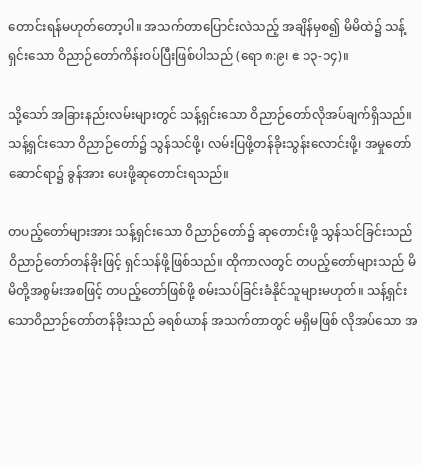တောင်းရန်မဟုတ်တော့ပါ။ အသက်တာပြောင်းလဲသည့် အချိန်မှစ၍ မိမိထဲ၌ သန့်ရှင်းသော ဝိညာဉ်တော်ကိန်းဝပ်ပြီးဖြစ်ပါသည် (ရော ၈:၉၊ ဧ ၁၃-၁၄)။

သို့သော် အခြားနည်းလမ်းများတွင် သန့်ရှင်းသော ဝိညာဉ်တော်လိုအပ်ချက်ရှိသည်။ သန့်ရှင်းသော ဝိညာဉ်တော်၌ သွန်သင်ဖို့၊ လမ်းပြဖို့တန်ခိုးသွန်းလောင်းဖို့၊ အမှုတော်ဆောင်ရာ၌ ခွန်အား ပေးဖို့ဆုတောင်းရသည်။

တပည့်တော်များအား သန့်ရှင်းသော ဝိညာဉ်တော်၌ ဆုတောင်းဖို့ သွန်သင်ခြင်းသည် ဝိညာဉ်တော်တန်ခိုးဖြင့် ရှင်သန်ဖို့ဖြစ်သည်။ ထိုကာလတွင် တပည့်တော်များသည် မိမိတို့အစွမ်းအစဖြင့် တပည့်တော်ဖြစ်ဖို့ စမ်းသပ်ခြင်းခံနိုင်သူများမဟုတ်။ သန့်ရှင်းသောဝိညာဉ်တော်တန်ခိုးသည် ခရစ်ယာန် အသက်တာတွင် မရှိမဖြစ် လိုအပ်သော အ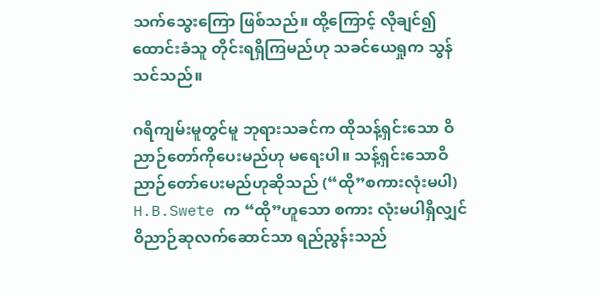သက်သွေးကြော ဖြစ်သည်။ ထို့ကြောင့် လိုချင်၍ ထောင်းခံသူ တိုင်းရရှိကြမည်ဟု သခင်ယေရှုက သွန်သင်သည်။

ဂရိကျမ်းမူတွင်မူ ဘုရားသခင်က ထိုသန့်ရှင်းသော ဝိညာဉ်တော်ကိုပေးမည်ဟု မရေးပါ။ သန့်ရှင်းသောဝိညာဉ်တော်ပေးမည်ဟုဆိုသည် (“ထို”စကားလုံးမပါ) H.B.Swete က “ထို”ဟူသော စကား လုံးမပါရှိလျှင် ဝိညာဉ်ဆုလက်ဆောင်သာ ရည်ညွန်းသည်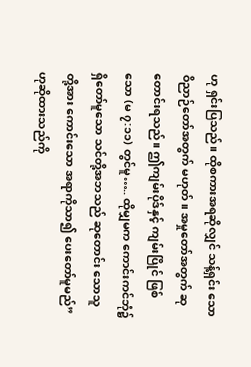ဟု ရှင်းပြသည်။ ထိုစကားအရဆိုလျှင် သန့်ရှင်း သော ဝိညာဉ်တော်အတွက် မဟုတ်။ အမှုတော်အတွက် ဆုတောင်းရသည်။ ဤကျမ်းပိုဒ်နှင့် ကျမ်းပြိုင် ဖြစ်သော (မ ၇:၁၁) တွင်မူ….. ထိုမျှမက ကောင်းကင်ဘုံ၌ ရှိတော်မူသော သင်တို့အဘသည် ဆုတောင်း သောသူတို့အား ကောင်းသော အရာကိုသာ၍ ပေးတော်မူမည်” ဟုဆိုထားသည်ကို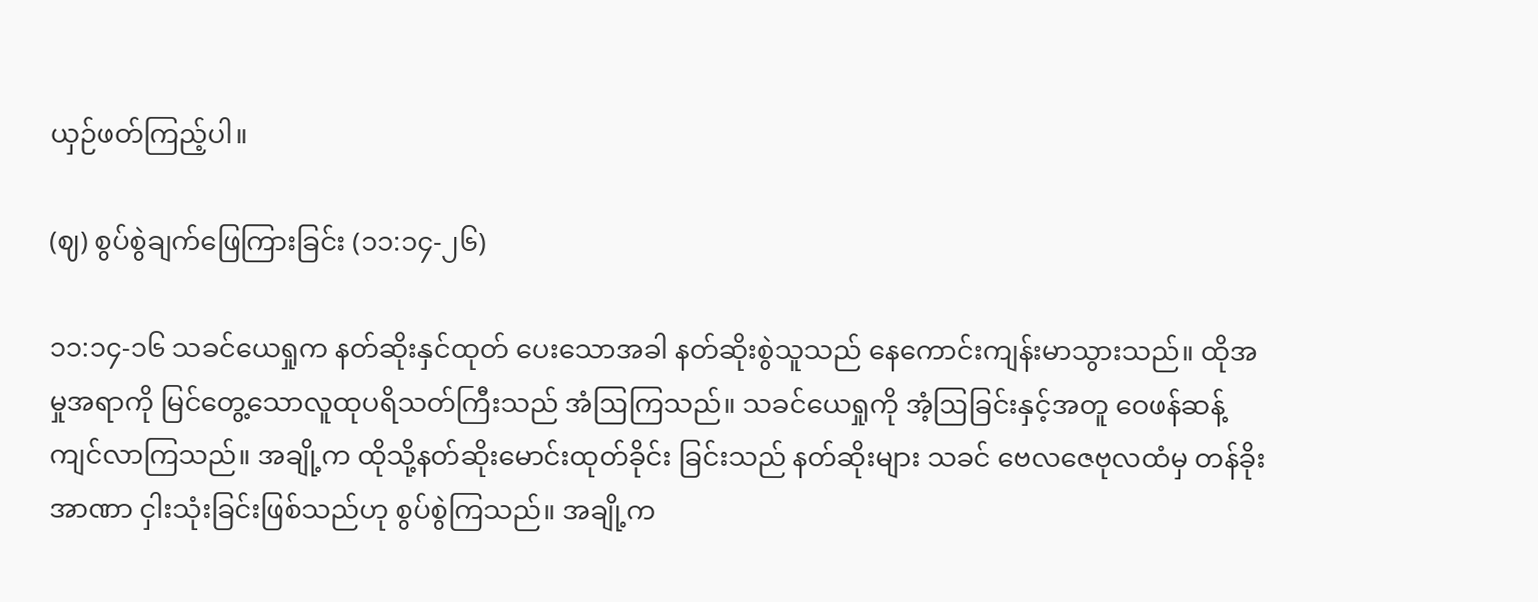ယှဉ်ဖတ်ကြည့်ပါ။

(ဈ) စွပ်စွဲချက်ဖြေကြားခြင်း (၁၁:၁၄-၂၆)

၁၁:၁၄-၁၆ သခင်ယေရှုက နတ်ဆိုးနှင်ထုတ် ပေးသောအခါ နတ်ဆိုးစွဲသူသည် နေကောင်းကျန်းမာသွားသည်။ ထိုအမှုအရာကို မြင်တွေ့သောလူထုပရိသတ်ကြီးသည် အံဩကြသည်။ သခင်ယေရှုကို အံ့ဩခြင်းနှင့်အတူ ဝေဖန်ဆန့်ကျင်လာကြသည်။ အချို့က ထိုသို့နတ်ဆိုးမောင်းထုတ်ခိုင်း ခြင်းသည် နတ်ဆိုးများ သခင် ဗေလဇေဗုလထံမှ တန်ခိုးအာဏာ ငှါးသုံးခြင်းဖြစ်သည်ဟု စွပ်စွဲကြသည်။ အချို့က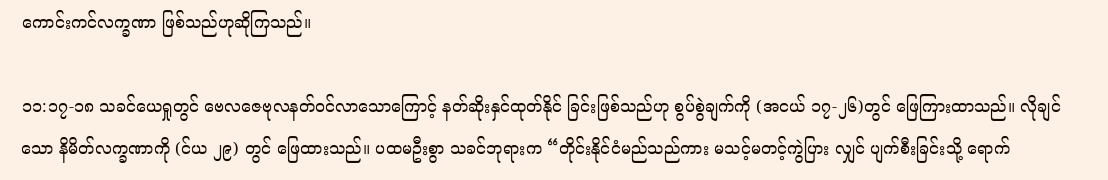ကောင်းကင်လက္ခဏာ ဖြစ်သည်ဟုဆိုကြသည်။

၁၁:၁၇-၁၈ သခင်ယေရှုတွင် ဗေလဇေဗုလနတ်ဝင်လာသောကြောင့် နတ်ဆိုးနှင်ထုတ်နိုင် ခြင်းဖြစ်သည်ဟု စွပ်စွဲချက်ကို (အငယ် ၁၇-၂၆)တွင် ဖြေကြားထာသည်။ လိုချင်သော နိမိတ်လက္ခဏာကို (င်ယ ၂၉) တွင် ဖြေထားသည်။ ပထမဦးစွာ သခင်ဘုရားက “တိုင်းနိုင်ငံမည်သည်ကား မသင့်မတင့်ကွဲပြား လျှင် ပျက်စီးခြင်းသို့ ရောက်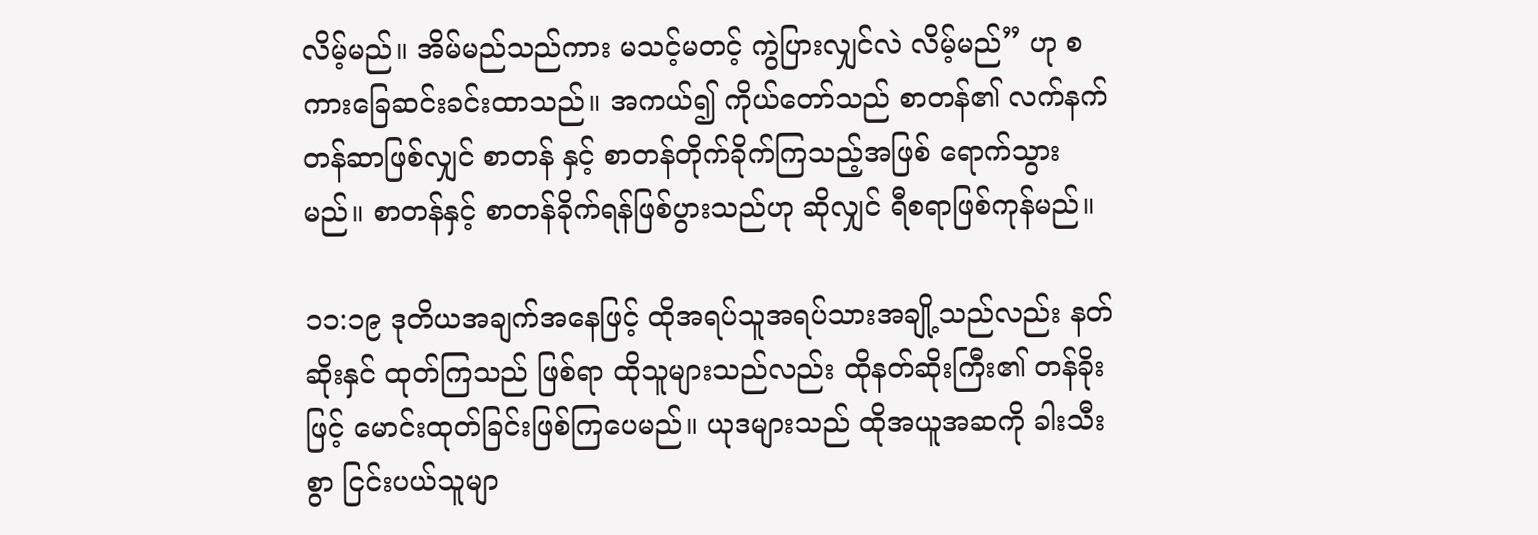လိမ့်မည်။ အိမ်မည်သည်ကား မသင့်မတင့် ကွဲပြားလျှင်လဲ လိမ့်မည်” ဟု စကားခြေဆင်းခင်းထာသည်။ အကယ်၍ ကိုယ်တော်သည် စာတန်၏ လက်နက်တန်ဆာဖြစ်လျှင် စာတန် နှင့် စာတန်တိုက်ခိုက်ကြသည့်အဖြစ် ရောက်သွားမည်။ စာတန်နှင့် စာတန်ခိုက်ရန်ဖြစ်ပွားသည်ဟု ဆိုလျှင် ရီစရာဖြစ်ကုန်မည်။

၁၁:၁၉ ဒုတိယအချက်အနေဖြင့် ထိုအရပ်သူအရပ်သားအချို့သည်လည်း နတ်ဆိုးနှင် ထုတ်ကြသည် ဖြစ်ရာ ထိုသူများသည်လည်း ထိုနတ်ဆိုးကြီး၏ တန်ခိုးဖြင့် မောင်းထုတ်ခြင်းဖြစ်ကြပေမည်။ ယုဒများသည် ထိုအယူအဆကို ခါးသီးစွာ ငြင်းပယ်သူမျာ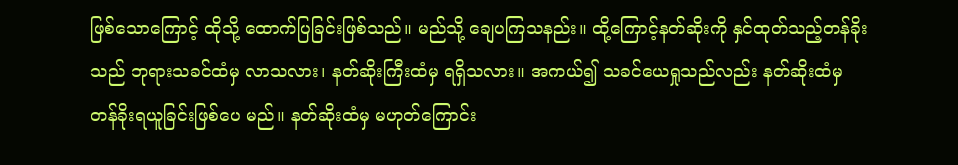ဖြစ်သောကြောင့် ထိုသို့ ထောက်ပြခြင်းဖြစ်သည်။ မည်သို့ ချေပကြသနည်း။ ထို့ကြောင့်နတ်ဆိုးကို နှင်ထုတ်သည့်တန်ခိုးသည် ဘုရားသခင်ထံမှ လာသလား၊ နတ်ဆိုးကြီးထံမှ ရရှိသလား။ အကယ်၍ သခင်ယေရှုသည်လည်း နတ်ဆိုးထံမှ တန်ခိုးရယူခြင်းဖြစ်ပေ မည်။ နတ်ဆိုးထံမှ မဟုတ်ကြောင်း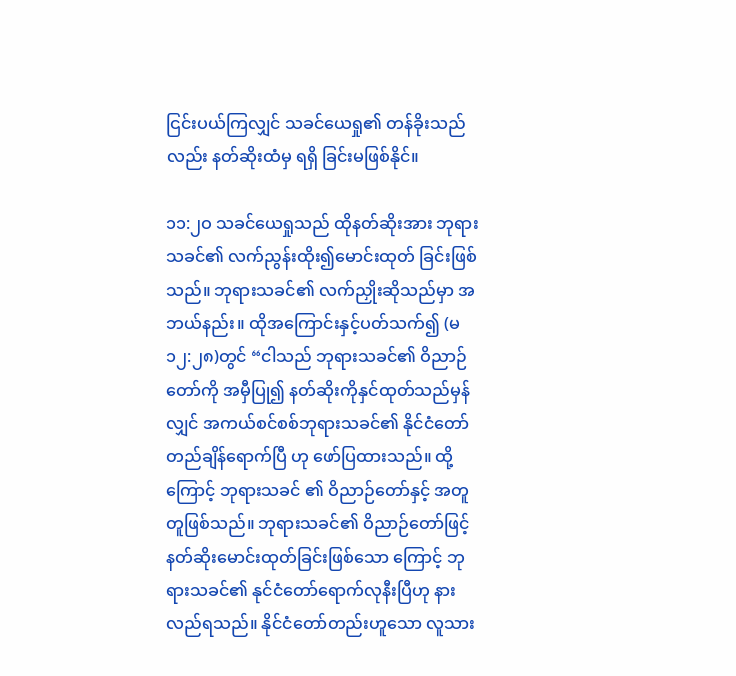ငြင်းပယ်ကြလျှင် သခင်ယေရှု၏ တန်ခိုးသည်လည်း နတ်ဆိုးထံမှ ရရှိ ခြင်းမဖြစ်နိုင်။

၁၁:၂ဝ သခင်ယေရှုသည် ထိုနတ်ဆိုးအား ဘုရားသခင်၏ လက်ညွန်းထိုး၍မောင်းထုတ် ခြင်းဖြစ်သည်။ ဘုရားသခင်၏ လက်ညှိုးဆိုသည်မှာ အဘယ်နည်း။ ထိုအကြောင်းနှင့်ပတ်သက်၍ (မ ၁၂:၂၈)တွင် “ငါသည် ဘုရားသခင်၏ ဝိညာဉ်တော်ကို အမှီပြု၍ နတ်ဆိုးကိုနှင်ထုတ်သည်မှန်လျှင် အကယ်စင်စစ်ဘုရားသခင်၏ နိုင်ငံတော်တည်ချိန်ရောက်ပြီ ဟု ဖော်ပြထားသည်။ ထို့ကြောင့် ဘုရားသခင် ၏ ဝိညာဉ်တော်နှင့် အတူတူဖြစ်သည်။ ဘုရားသခင်၏ ဝိညာဉ်တော်ဖြင့် နတ်ဆိုးမောင်းထုတ်ခြင်းဖြစ်သော ကြောင့် ဘုရားသခင်၏ နုင်ငံတော်ရောက်လုနီးပြီဟု နားလည်ရသည်။ နိုင်ငံတော်တည်းဟူသော လူသား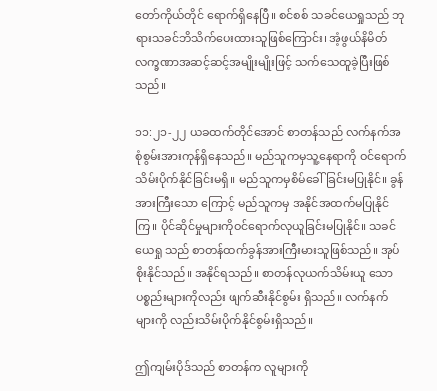တော်ကိုယ်တိုင် ရောက်ရှိနေပြီ။ စင်စစ် သခင်ယေရှုသည် ဘုရားသခင်ဘိသိက်ပေးထားသူဖြစ်ကြောင်း၊ အံ့ဖွယ်နိမိတ်လက္ခဏာအဆင့်ဆင့်အမျိုးမျိုးဖြင့် သက်သေထူခဲ့ပြီးဖြစ်သည်။

၁၁:၂၁-၂၂ ယခထက်တိုင်အောင် စာတန်သည် လက်နက်အစုံစွမ်းအားကုန်ရှိနေသည်။ မည်သူကမှသူ့နေရာကို ဝင်ရောက်သိမ်းပိုက်နိုင်ခြင်းမရှိ။ မည်သူကမှစိမ်ခေါ်ခြင်းမပြုနိုင်။ ခွန်အားကြီးသော ကြောင့် မည်သူကမှ အနိုင်အထက်မပြုနိုင်ကြ။ ပိုင်ဆိုင်မှုများကိုဝင်ရောက်လုယူခြင်းမပြုနိုင်။ သခင်ယေရှု သည် စာတန်ထက်ခွန်အားကြီးမားသူဖြစ်သည်။ အုပ်စိုးနိုင်သည်။ အနိုင်ရသည်။ စာတန်လုယက်သိမ်းယူ သော ပစ္စည်းများကိုလည်း ဖျက်ဆီးနိုင်စွမ်း ရှိသည်။ လက်နက် များကို လည်းသိမ်းပိုက်နိုင်စွမ်းရှိသည်။

ဤကျမ်းပိုဒ်သည် စာတန်က လူများကို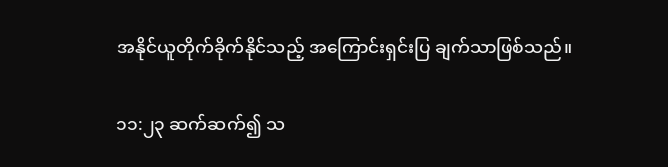အနိုင်ယူတိုက်ခိုက်နိုင်သည့် အကြောင်းရှင်းပြ ချက်သာဖြစ်သည်။

၁၁:၂၃ ဆက်ဆက်၍ သ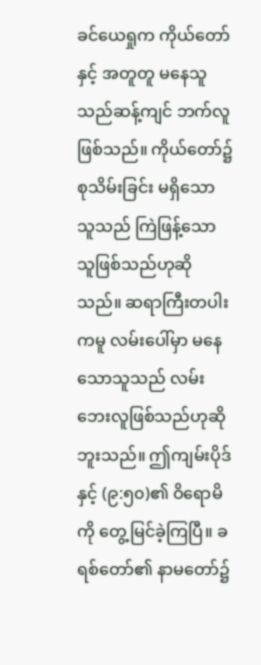ခင်ယေရှုက ကိုယ်တော်နှင့် အတူတူ မနေသူသည်ဆန့်ကျင် ဘက်လူဖြစ်သည်။ ကိုယ်တော်၌ စုသိမ်းခြင်း မရှိသော သူသည် ကြဲဖြန့်သောသူဖြစ်သည်ဟုဆိုသည်။ ဆရာကြီးတပါးကမူ လမ်းပေါ်မှာ မနေသောသူသည် လမ်းဘေးလူဖြစ်သည်ဟုဆိုဘူးသည်။ ဤကျမ်းပိုဒ် နှင့် (၉:၅၀)၏ ဝိရောမိကို တွေ့မြင်ခဲ့ကြပြီ။ ခရစ်တော်၏ နာမတော်၌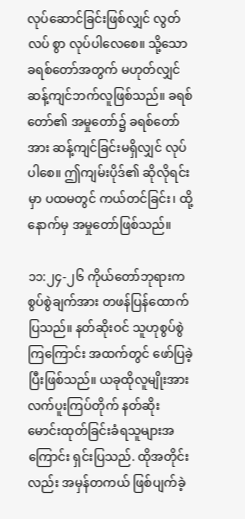လုပ်ဆောင်ခြင်းဖြစ်လျှင် လွတ်လပ် စွာ လုပ်ပါလေစေ။ သို့သော ခရစ်တော်အတွက် မဟုတ်လျှင် ဆန့်ကျင်ဘက်လူဖြစ်သည်။ ခရစ်တော်၏ အမှုတော်၌ ခရစ်တော်အား ဆန့်ကျင်ခြင်းမရှိလျှင် လုပ်ပါစေ။ ဤကျမ်းပိုဒ်၏ ဆိုလိုရင်းမှာ ပထမတွင် ကယ်တင်ခြင်း၊ ထို့နောက်မှ အမှုတော်ဖြစ်သည်။

၁၁:၂၄-၂၆ ကိုယ်တော်ဘုရားက စွပ်စွဲချက်အား တဖန်ပြန်ထောက်ပြသည်။ နတ်ဆိုးဝင် သူဟုစွပ်စွဲကြကြောင်း အထက်တွင် ဖော်ပြခဲ့ပြီးဖြစ်သည်။ ယခုထိုလူမျိုးအား လက်ပူးကြပ်တိုက် နတ်ဆိုး မောင်းထုတ်ခြင်းခံရသူများအကြောင်း ရှင်းပြသည်. ထိုအတိုင်းလည်း အမှန်တကယ် ဖြစ်ပျက်ခဲ့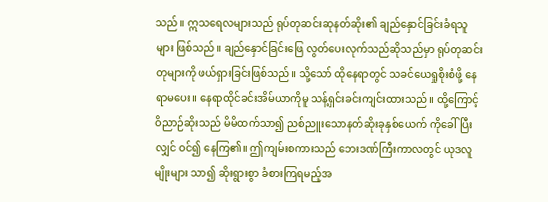သည်။ ဣသရေလများသည် ရုပ်တုဆင်းဆုနတ်ဆိုး၏ ချည်နှောင်ခြင်းခံရသူများ ဖြစ်သည်။ ချည်နှောင်ခြင်းဖြေ လွတ်ပေးလုက်သည်ဆိုသည်မှာ ရုပ်တုဆင်းတုများကို ဖယ်ရှားခြင်းဖြစ်သည်။ သို့သော် ထိုနေရာတွင် သခင်ယေရှုစိုးစံဖို့ နေရာမပေး။ နေရာထိုင်ခင်းအိမ်ယာကိုမူ သန့်ရှင်းခင်းကျင်းထားသည်။ ထို့ကြောင့် ဝိညာဉ်ဆိုးသည် မိမိထက်သာ၍ ညစ်ညူးသောနတ်ဆိုးခုနှစ်ယေက် ကိုခေါ်ပြီးလျှင် ဝင်၍ နေကြ၏။ ဤကျမ်းစကားသည် ဘေးဒဏ်ကြီးကာလတွင် ယုဒလူမျိုးများ သာ၍ ဆိုးရွားစွာ ခံစားကြရမည့်အ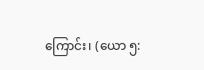ကြောင်း၊ (ယော ၅: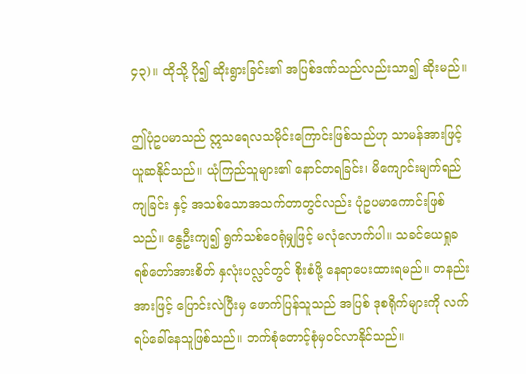၄၃)။ ထိုသို့ ပို၍ ဆိုးရွားခြင်း၏ အပြစ်ဒဏ်သည်လည်းသာ၍ ဆိုးမည်။

ဤပုံဥပမာသည် ဣသရေလသမိုင်းကြောင်းဖြစ်သည်ဟု သာမန်အားဖြင့် ယူဆနိုင်သည်။ ယုံကြည်သူများ၏ နောင်တရခြင်း၊ မိကျောင်းမျက်ရည်ကျခြင်း နှင့် အသစ်သောအသက်တာတွင်လည်း ပုံဥပမာကောင်းဖြစ်သည်။ နွေဦးကျ၍ ရွက်သစ်ဝေရုံမျှဖြင့် မလုံလောက်ပါ။ သခင်ယေရှုခရစ်တော်အားစိတ် နှလုံးပလ္လင်တွင် စိုးစံဖို့ နေရာပေးထားရမည်။ တနည်းအားဖြင့် ပြောင်းလဲပြီးမှ ဖောက်ပြန်သူသည် အပြစ် ဒုစရိုက်များကို လက်ရပ်ခေါ်နေသူဖြစ်သည်။ ဘက်စုံတောင့်စုံမှဝင်လာနိုင်သည်။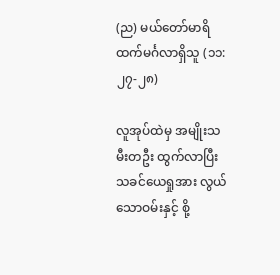(ည) မယ်တော်မာရိထက်မင်္ဂလာရှိသူ (၁၁:၂၇-၂၈)

လူအုပ်ထဲမှ အမျိုးသမီးတဦး ထွက်လာပြီး သခင်ယေရှုအား လွယ်သောဝမ်းနှင့် စို့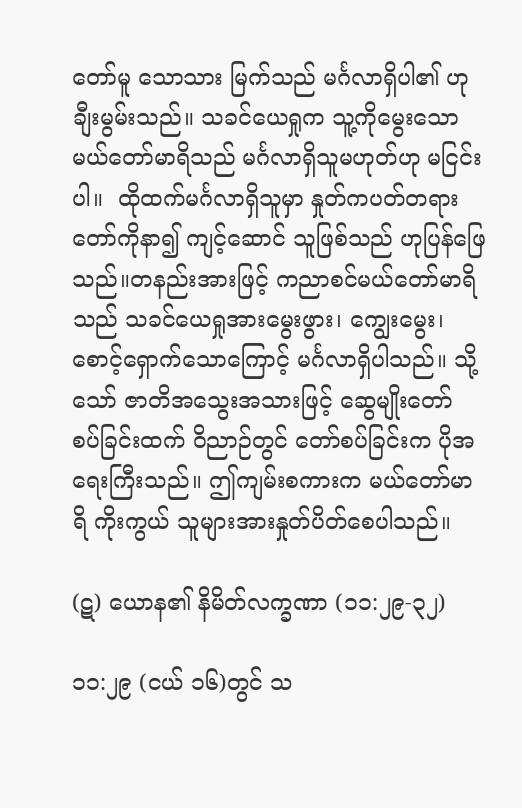တော်မူ သောသား မြက်သည် မင်္ဂလာရှိပါ၏ ဟုချီးမွမ်းသည်။ သခင်ယေရှုက သူ့ကိုမွေးသော မယ်တော်မာရိသည် မင်္ဂလာရှိသူမဟုတ်ဟု မငြင်းပါ။  ထိုထက်မင်္ဂလာရှိသူမှာ နှုတ်ကပတ်တရားတော်ကိုနာ၍ ကျင့်ဆောင် သူဖြစ်သည် ဟုပြန်ဖြေသည်။တနည်းအားဖြင့် ကညာစင်မယ်တော်မာရိသည် သခင်ယေရှုအားမွေးဖွား၊ ကျွေးမွေး၊ စောင့်ရှောက်သောကြောင့် မင်္ဂလာရှိပါသည်။ သို့သော် ဇာတိအသွေးအသားဖြင့် ဆွေမျိုးတော် စပ်ခြင်းထက် ဝိညာဉ်တွင် တော်စပ်ခြင်းက ပိုအရေးကြီးသည်။ ဤကျမ်းစကားက မယ်တော်မာရိ ကိုးကွယ် သူများအားနှုတ်ပိတ်စေပါသည်။

(ဋ) ယောန၏ နိမိတ်လက္ခဏာ (၁၁:၂၉-၃၂)

၁၁:၂၉ (ငယ် ၁၆)တွင် သ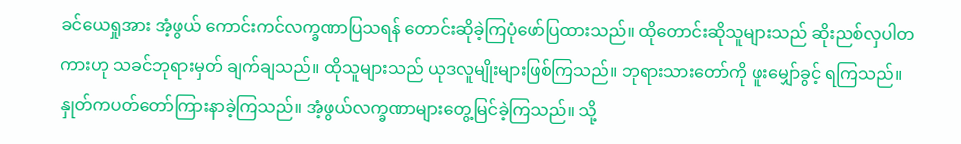ခင်ယေရှုအား အံ့ဖွယ် ကောင်းကင်လက္ခဏာပြသရန် တောင်းဆိုခဲ့ကြပုံဖော်ပြထားသည်။ ထိုတောင်းဆိုသူများသည် ဆိုးညစ်လှပါတကားဟု သခင်ဘုရားမှတ် ချက်ချသည်။ ထိုသူများသည် ယုဒလူမျိုးများဖြစ်ကြသည်။ ဘုရားသားတော်ကို ဖူးမျှော်ခွင့် ရကြသည်။ နှုတ်ကပတ်တော်ကြားနာခဲ့ကြသည်။ အံ့ဖွယ်လက္ခဏာများတွေ့မြင်ခဲ့ကြသည်။ သို့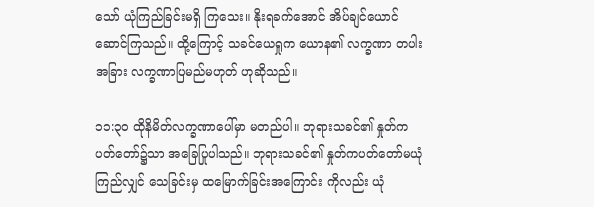သော် ယုံကြည်ခြင်းမရှိ ကြသေး။ နိုးရခက်အောင် အိပ်ချင်ယောင်ဆောင်ကြသည်။ ထို့ကြောင့် သခင်ယေရှုက ယောန၏ လက္ခဏာ တပါးအခြား လက္ခဏာပြမည်မဟုတ် ဟုဆိုသည်။

၁၁:၃ဝ ထိုနိမိတ်လက္ခဏာပေါ်မှာ မတည်ပါ။ ဘုရားသခင်၏ နှုတ်ကပတ်တော်၌သာ အခြေပြုပါသည်။ ဘုရားသခင်၏ နှုတ်ကပတ်တော်မယုံကြည်လျှင် သေခြင်းမှ ထမြောက်ခြင်းအကြောင်း ကိုလည်း ယုံ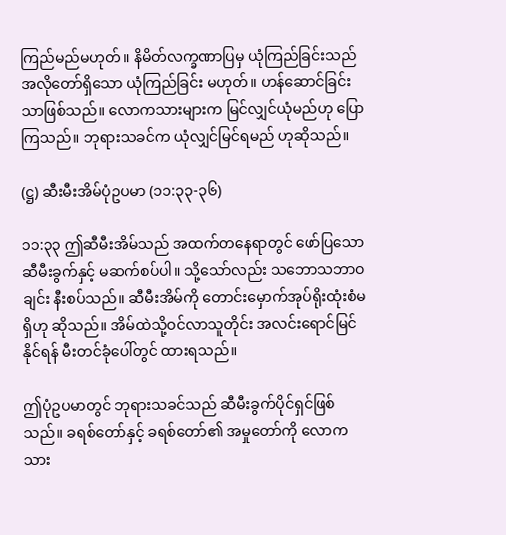ကြည်မည်မဟုတ်။ နိမိတ်လက္ခဏာပြမှ ယုံကြည်ခြင်းသည် အလိုတော်ရှိသော ယုံကြည်ခြင်း မဟုတ်။ ဟန်ဆောင်ခြင်းသာဖြစ်သည်။ လောကသားများက မြင်လျှင်ယုံမည်ဟု ပြောကြသည်။ ဘုရားသခင်က ယုံလျှင်မြင်ရမည် ဟုဆိုသည်။

(ဋ္ဌ) ဆီးမီးအိမ်ပုံဥပမာ (၁၁:၃၃-၃၆)

၁၁:၃၃ ဤဆီမီးအိမ်သည် အထက်တနေရာတွင် ဖော်ပြသော ဆီမီးခွက်နှင့် မဆက်စပ်ပါ။ သို့သော်လည်း သဘောသဘာဝချင်း နီးစပ်သည်။ ဆီမီးအိမ်ကို တောင်းမှောက်အုပ်ရိုးထုံးစံမရှိဟု ဆိုသည်။ အိမ်ထဲသို့ဝင်လာသူတိုင်း အလင်းရောင်မြင်နိုင်ရန် မီးတင်ခုံပေါ်တွင် ထားရသည်။

ဤပုံဥပမာတွင် ဘုရားသခင်သည် ဆီမီးခွက်ပိုင်ရှင်ဖြစ်သည်။ ခရစ်တော်နှင့် ခရစ်တော်၏ အမှုတော်ကို လောကသား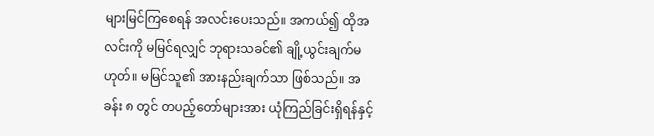များမြင်ကြစေရန် အလင်းပေးသည်။ အကယ်၍ ထိုအလင်းကို မမြင်ရလျှင် ဘုရားသခင်၏ ချို့ယွင်းချက်မဟုတ်။ မမြင်သူ၏ အားနည်းချက်သာ ဖြစ်သည်။ အခန်း ၈ တွင် တပည့်တော်များအား ယုံကြည်ခြင်းရှိရန်နှင့်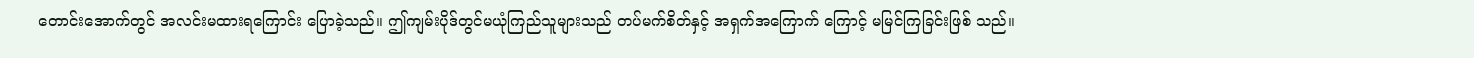တောင်းအောက်တွင် အလင်းမထားရကြောင်း ပြောခဲ့သည်။ ဤကျမ်းပိုဒ်တွင်မယုံကြည်သူများသည် တပ်မက်စိတ်နှင့် အရှက်အကြောက် ကြောင့် မမြင်ကြခြင်းဖြစ် သည်။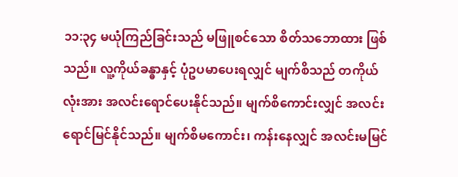၁၁:၃၄ မယုံကြည်ခြင်းသည် မဖြူစင်သော စိတ်သဘောထား ဖြစ်သည်။ လူ့ကိုယ်ခန္ဓာနှင့် ပုံဥပမာပေးရလျှင် မျက်စိသည် တကိုယ်လုံးအား အလင်းရောင်ပေးနိုင်သည်။ မျက်စိကောင်းလျှင် အလင်း ရောင်မြင်နိုင်သည်။ မျက်စိမကောင်း၊ ကန်းနေလျှင် အလင်းမမြင်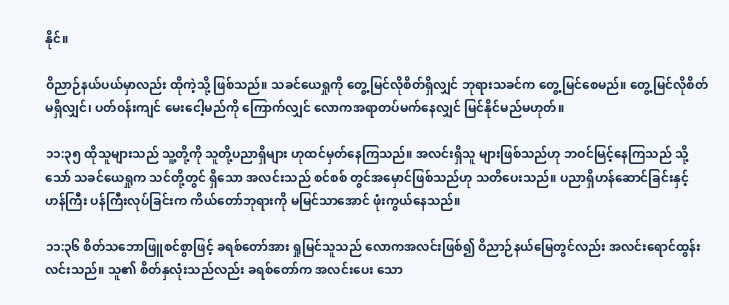နိုင်။

ဝိညာဉ်နယ်ပယ်မှာလည်း ထိုကဲ့သို့ ဖြစ်သည်။ သခင်ယေရှုကို တွေ့မြင်လိုစိတ်ရှိလျှင် ဘုရားသခင်က တွေ့မြင်စေမည်။ တွေ့မြင်လိုစိတ်မရှိလျှင်၊ ပတ်ဝန်းကျင် မေးငေါ့မည်ကို ကြောက်လျှင် လောကအရာတပ်မက်နေလျှင် မြင်နိုင်မည်မဟုတ်။

၁၁:၃၅ ထိုသူများသည် သူ့တို့ကို သူတို့ပညာရှိများ ဟုထင်မှတ်နေကြသည်။ အလင်းရှိသူ များဖြစ်သည်ဟု ဘဝင်မြင့်နေကြသည် သို့သော် သခင်ယေရှုက သင်တို့တွင် ရှိသော အလင်းသည် စင်စစ် တွင်အမှောင်ဖြစ်သည်ဟု သတိပေးသည်။ ပညာရှိဟန်ဆောင်ခြင်းနှင့် ဟန်ကြီး ပန်ကြီးလုပ်ခြင်းက ကိယ်တော်ဘုရားကို မမြင်သာအောင် ဖုံးကွယ်နေသည်။

၁၁:၃၆ စိတ်သဘောဖြူစင်စွာဖြင့် ခရစ်တော်အား ရှုမြင်သူသည် လောကအလင်းဖြစ်၍ ဝိညာဉ်နယ်မြေတွင်လည်း အလင်းရောင်ထွန်းလင်းသည်။ သူ၏ စိတ်နှလုံးသည်လည်း ခရစ်တော်က အလင်းပေး သော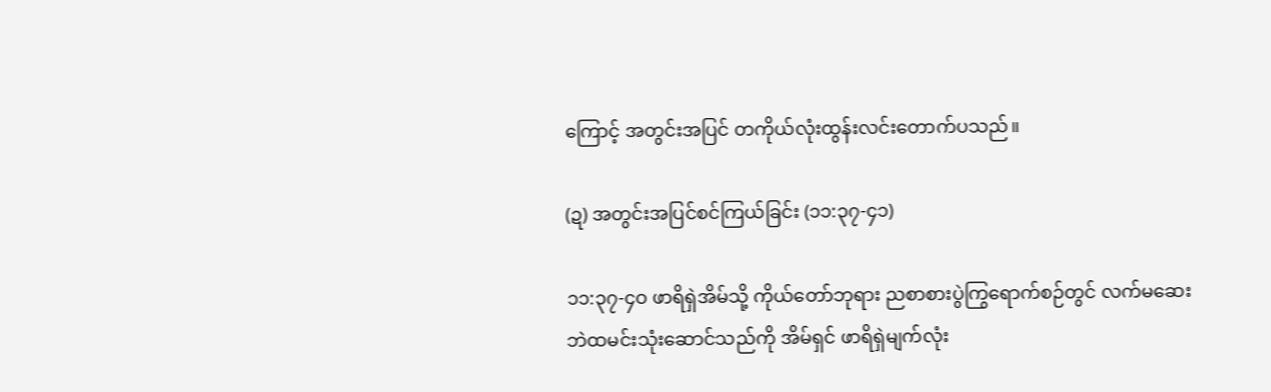ကြောင့် အတွင်းအပြင် တကိုယ်လုံးထွန်းလင်းတောက်ပသည်။

(ဍ) အတွင်းအပြင်စင်ကြယ်ခြင်း (၁၁:၃၇-၄၁)

၁၁:၃၇-၄ဝ ဖာရိရှဲအိမ်သို့ ကိုယ်တော်ဘုရား ညစာစားပွဲကြွရောက်စဉ်တွင် လက်မဆေး ဘဲထမင်းသုံးဆောင်သည်ကို အိမ်ရှင် ဖာရိရှဲမျက်လုံး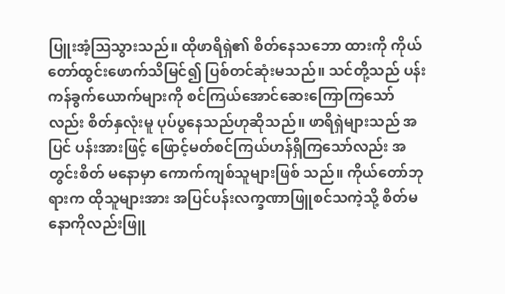ပြူးအံ့ဩသွားသည်။ ထိုဖာရိရှဲ၏ စိတ်နေသဘော ထားကို ကိုယ်တော်ထွင်းဖောက်သိမြင်၍ ပြစ်တင်ဆုံးမသည်။ သင်တို့သည် ပန်းကန်ခွက်ယောက်များကို စင်ကြယ်အောင်ဆေးကြောကြသော်လည်း စိတ်နှလုံးမူ ပုပ်ပွနေသည်ဟုဆိုသည်။ ဖာရိရှဲများသည် အပြင် ပန်းအားဖြင့် ဖြောင့်မတ်စင်ကြယ်ဟန်ရှိကြသော်လည်း အတွင်းစိတ် မနောမှာ ကောက်ကျစ်သူများဖြစ် သည်။ ကိုယ်တော်ဘုရားက ထိုသူများအား အပြင်ပန်းလက္ခဏာဖြူစင်သကဲ့သို့ စိတ်မနောကိုလည်းဖြူ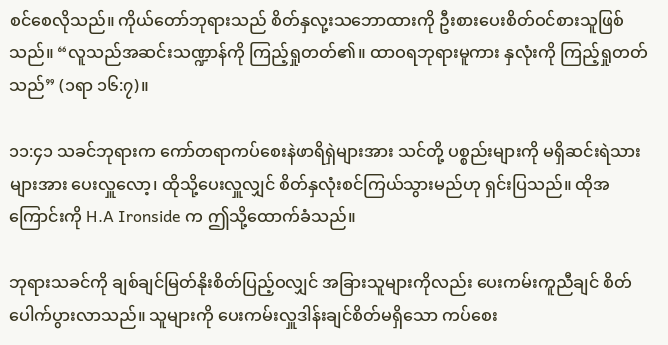စင်စေလိုသည်။ ကိုယ်တော်ဘုရားသည် စိတ်နှလု့းသဘောထားကို ဦးစားပေးစိတ်ဝင်စားသူဖြစ်သည်။ “လူသည်အဆင်းသဏ္ဍာန်ကို ကြည့်ရှုတတ်၏။ ထာဝရဘုရားမူကား နှလုံးကို ကြည့်ရှုတတ်သည်” (၁ရာ ၁၆:၇)။

၁၁:၄၁ သခင်ဘုရားက ကော်တရာကပ်စေးနဲဖာရိရှဲများအား သင်တို့ ပစ္စည်းများကို မရှိဆင်းရဲသားများအား ပေးလှူလော့၊ ထိုသို့ပေးလှူလျှင် စိတ်နှလုံးစင်ကြယ်သွားမည်ဟု ရှင်းပြသည်။ ထိုအကြောင်းကို H.A Ironside က ဤသို့ထောက်ခံသည်။

ဘုရားသခင်ကို ချစ်ချင်မြတ်နိုးစိတ်ပြည့်ဝလျှင် အခြားသူများကိုလည်း ပေးကမ်းကူညီချင် စိတ်ပေါက်ပွားလာသည်။ သူများကို ပေးကမ်းလှူဒါန်းချင်စိတ်မရှိသော ကပ်စေး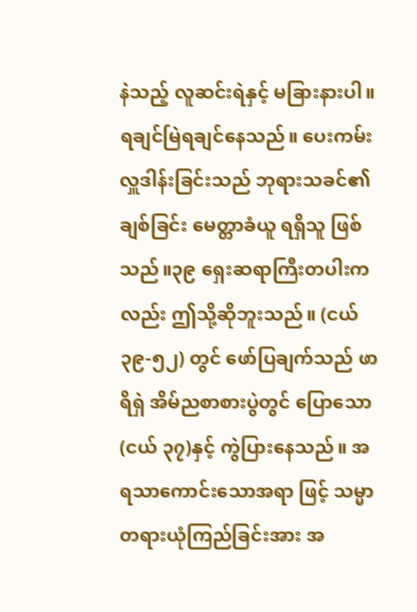နဲသည့် လူဆင်းရဲနှင့် မခြားနားပါ။ ရချင်မြဲရချင်နေသည်။ ပေးကမ်းလှူဒါန်းခြင်းသည် ဘုရားသခင်၏ ချစ်ခြင်း မေတ္တာခံယူ ရရှိသူ ဖြစ်သည်။၃၉ ရှေးဆရာကြီးတပါးကလည်း ဤသို့ဆိုဘူးသည်။ (ငယ် ၃၉-၅၂) တွင် ဖော်ပြချက်သည် ဖာရိရှဲ အိမ်ညစာစားပွဲတွင် ပြောသော (ငယ် ၃၇)နှင့် ကွဲပြားနေသည်။ အရသာကောင်းသောအရာ ဖြင့် သမ္မာ တရားယုံကြည်ခြင်းအား အ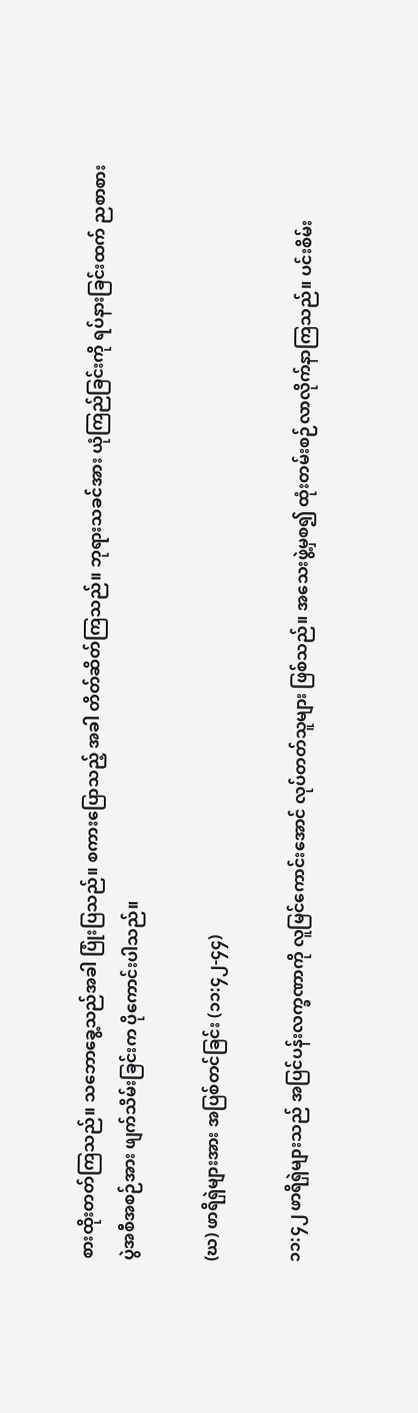စားထိုးတတ်ကြသည်။ သဘောခွေ့သည်အခါ ပြုံးပြသည်။ စကားပြောသည့် အခါ တိတ်ဆိတ်ကြသည်။ ဘုရားသခင်အား ယုံကြည်ခြင်းကို ရပ်နားခြင်းထက် ညစာစားပွဲအစီအစဉ်အား ဖျက်သိမ်းခြင်းက ပိုကောင်းပါသည်။

(ဃ) ဖာရိရှဲများအား အပြစ်တင်ခြင်း (၁၁:၄၂-၄၄)

၁၁:၄၂ ဖာရိရှဲများသည် အပြင်ပန်းလက္ခဏာကို လူမြင်ကောင်းအောင် လုပ်တတ်သူများ ဖြစ်သည်။ အသေးဖွဲ့မှစ၍ ထုံးတမ်းစဉ်လာလိုက်နာကြသည်။ ပင်းစိမ်း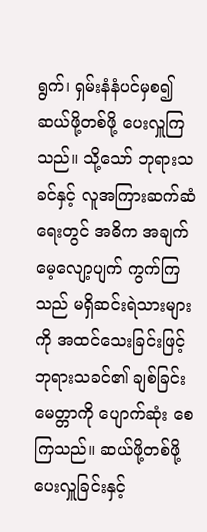ရွက်၊ ရှမ်းနံနံပင်မှစ၍ ဆယ်ဖို့တစ်ဖို့ ပေးလှူကြသည်။ သို့သော် ဘုရားသခင်နှင့် လူအကြားဆက်ဆံရေးတွင် အဓိက အချက် မေ့လျော့ပျက် ကွက်ကြသည် မရှိဆင်းရဲသားများကို အထင်သေးခြင်းဖြင့် ဘုရားသခင်၏ ချစ်ခြင်းမေတ္တာကို ပျောက်ဆုံး စေကြသည်။ ဆယ်ဖို့တစ်ဖို့ ပေးလှူခြင်းနှင့်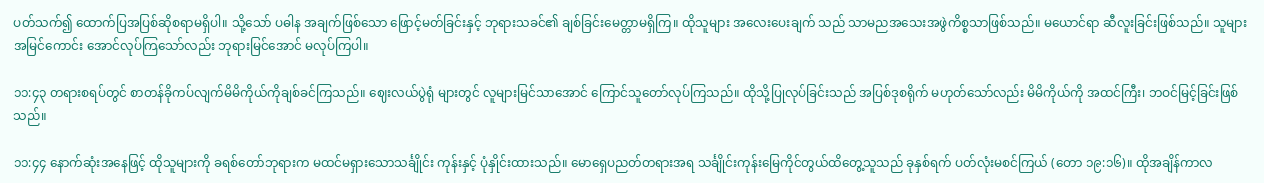ပတ်သက်၍ ထောက်ပြအပြစ်ဆိုစရာမရှိပါ။ သို့သော် ပဓါန အချက်ဖြစ်သော ဖြောင့်မတ်ခြင်းနှင့် ဘုရားသခင်၏ ချစ်ခြင်းမေတ္တာမရှိကြ။ ထိုသူများ အလေးပေးချက် သည် သာမညအသေးအဖွဲကိစ္စသာဖြစ်သည်။ မယောင်ရာ ဆီလူးခြင်းဖြစ်သည်။ သူများအမြင်ကောင်း အောင်လုပ်ကြသော်လည်း ဘုရားမြင်အောင် မလုပ်ကြပါ။

၁၁:၄၃ တရားစရပ်တွင် စာတန်ခိုကပ်လျက်မိမိကိုယ်ကိုချစ်ခင်ကြသည်။ ဈေးလယ်ပွဲရုံ များတွင် လူများမြင်သာအောင် ကြောင်သူတော်လုပ်ကြသည်။ ထိုသို့ပြုလုပ်ခြင်းသည် အပြစ်ဒုစရိုက် မဟုတ်သော်လည်း မိမိကိုယ်ကို အထင်ကြီး၊ ဘဝင်မြင့်ခြင်းဖြစ်သည်။

၁၁:၄၄ နောက်ဆုံးအနေဖြင့် ထိုသူများကို ခရစ်တော်ဘုရားက မထင်မရှားသောသင်္ချိုင်း ကုန်းနှင့် ပုံနှိုင်းထားသည်။ မောရှေပညတ်တရားအရ သင်္ချိုင်းကုန်းမြေကိုင်တွယ်ထိတွေ့သူသည် ခုနှစ်ရက် ပတ်လုံးမစင်ကြယ် (တော ၁၉:၁၆)။ ထိုအချိန်ကာလ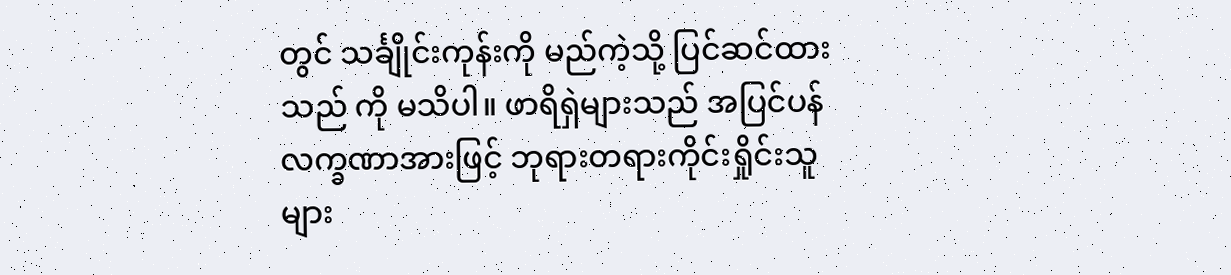တွင် သင်္ချိုင်းကုန်းကို မည်ကဲ့သို့ ပြင်ဆင်ထားသည် ကို မသိပါ။ ဖာရိရှဲများသည် အပြင်ပန်လက္ခဏာအားဖြင့် ဘုရားတရားကိုင်းရှိုင်းသူများ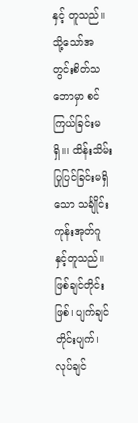နှင့် တူသည်။ သို့သော်အတွင်းစိတ်သဘောမှာ စင်ကြယ်ခြင်းမရှိ။၊ ထိန်းသိမ်းပြုပြင်ခြင်းမရှိသော သင်္ချိုင်းကုန်းအုတ်ဂူ နှင့်တူသည်။ ဖြစ်ချင်တိုင်းဖြစ်၊ ပျက်ချင်တိုင်းပျက်၊ လုပ်ချင်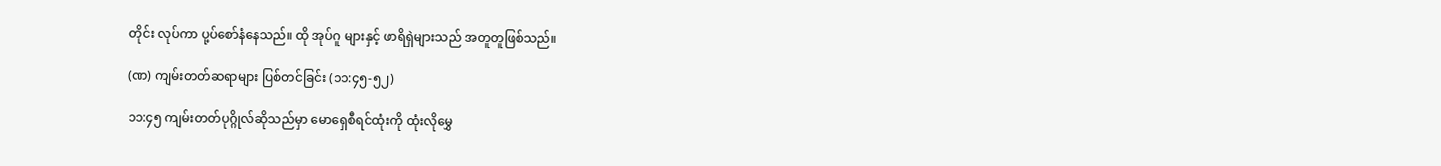တိုင်း လုပ်ကာ ပု့ပ်စော်နံနေသည်။ ထို အုပ်ဂူ များနှင့် ဖာရိရှဲများသည် အတူတူဖြစ်သည်။

(ဏ) ကျမ်းတတ်ဆရာများ ပြစ်တင်ခြင်း (၁၁:၄၅-၅၂)

၁၁:၄၅ ကျမ်းတတ်ပုဂ္ဂိုလ်ဆိုသည်မှာ မောရှေစီရင်ထုံးကို ထုံးလိုမွှေ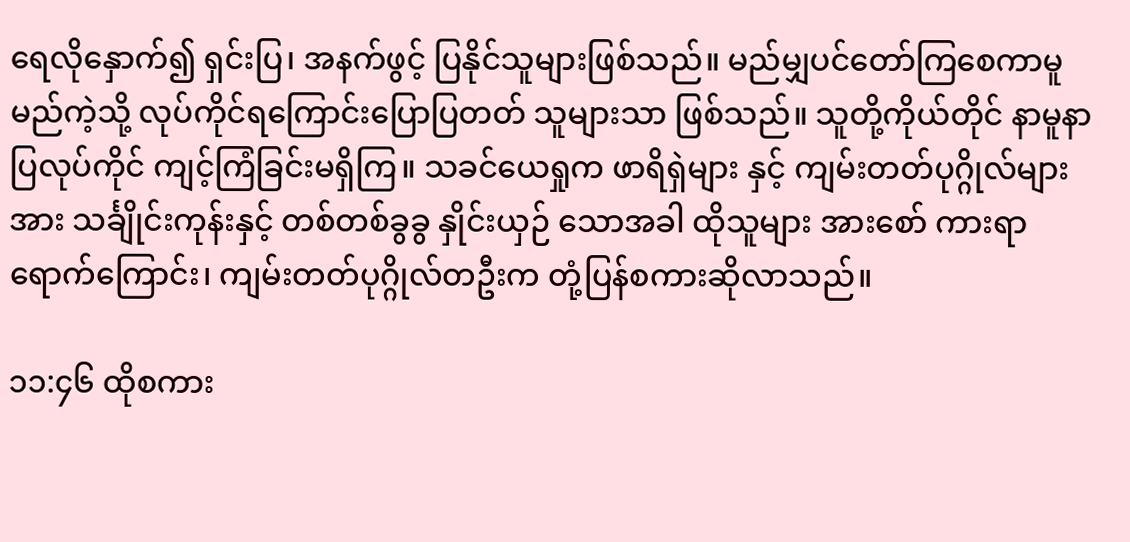ရေလိုနှောက်၍ ရှင်းပြ၊ အနက်ဖွင့် ပြနိုင်သူများဖြစ်သည်။ မည်မျှပင်တော်ကြစေကာမူမည်ကဲ့သို့ လုပ်ကိုင်ရကြောင်းပြောပြတတ် သူများသာ ဖြစ်သည်။ သူတို့ကိုယ်တိုင် နာမူနာပြလုပ်ကိုင် ကျင့်ကြံခြင်းမရှိကြ။ သခင်ယေရှုက ဖာရိရှဲများ နှင့် ကျမ်းတတ်ပုဂ္ဂိုလ်များအား သင်္ချိုင်းကုန်းနှင့် တစ်တစ်ခွခွ နှိုင်းယှဉ် သောအခါ ထိုသူများ အားစော် ကားရာရောက်ကြောင်း၊ ကျမ်းတတ်ပုဂ္ဂိုလ်တဦးက တုံ့ပြန်စကားဆိုလာသည်။

၁၁:၄၆ ထိုစကား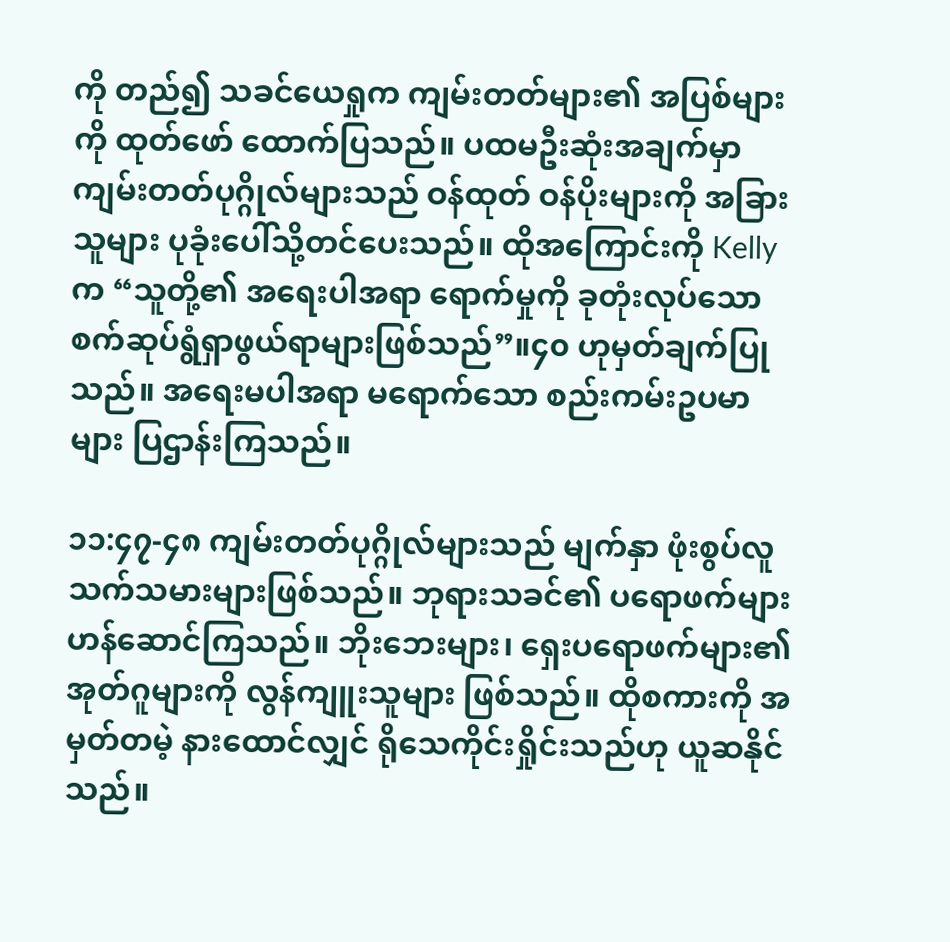ကို တည်၍ သခင်ယေရှုက ကျမ်းတတ်များ၏ အပြစ်များကို ထုတ်ဖော် ထောက်ပြသည်။ ပထမဦးဆုံးအချက်မှာ ကျမ်းတတ်ပုဂ္ဂိုလ်များသည် ဝန်ထုတ် ဝန်ပိုးများကို အခြားသူများ ပုခုံးပေါ်သို့တင်ပေးသည်။ ထိုအကြောင်းကို Kelly က “သူတို့၏ အရေးပါအရာ ရောက်မှုကို ခုတုံးလုပ်သော စက်ဆုပ်ရွံရှာဖွယ်ရာများဖြစ်သည်”။၄၀ ဟုမှတ်ချက်ပြုသည်။ အရေးမပါအရာ မရောက်သော စည်းကမ်းဥပမာများ ပြဌာန်းကြသည်။

၁၁:၄၇-၄၈ ကျမ်းတတ်ပုဂ္ဂိုလ်များသည် မျက်နှာ ဖုံးစွပ်လူသက်သမားများဖြစ်သည်။ ဘုရားသခင်၏ ပရောဖက်များဟန်ဆောင်ကြသည်။ ဘိုးဘေးများ၊ ရှေးပရောဖက်များ၏ အုတ်ဂူများကို လွန်ကျူးသူများ ဖြစ်သည်။ ထိုစကားကို အမှတ်တမဲ့ နားထောင်လျှင် ရိုသေကိုင်းရှိုင်းသည်ဟု ယူဆနိုင် သည်။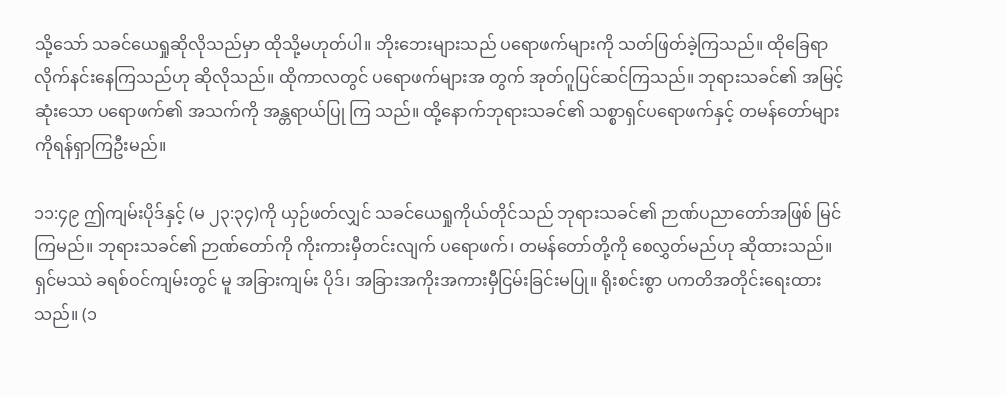သို့သော် သခင်ယေရှုဆိုလိုသည်မှာ ထိုသို့မဟုတ်ပါ။ ဘိုးဘေးများသည် ပရောဖက်များကို သတ်ဖြတ်ခဲ့ကြသည်။ ထိုခြေရာလိုက်နင်းနေကြသည်ဟု ဆိုလိုသည်။ ထိုကာလတွင် ပရောဖက်များအ တွက် အုတ်ဂူပြင်ဆင်ကြသည်။ ဘုရားသခင်၏ အမြင့်ဆုံးသော ပရောဖက်၏ အသက်ကို အန္တရာယ်ပြု ကြ သည်။ ထို့နောက်ဘုရားသခင်၏ သစ္စာရှင်ပရောဖက်နှင့် တမန်တော်များကိုရန်ရှာကြဦးမည်။

၁၁:၄၉ ဤကျမ်းပိုဒ်နှင့် (မ ၂၃:၃၄)ကို ယှဉ်ဖတ်လျှင် သခင်ယေရှုကိုယ်တိုင်သည် ဘုရားသခင်၏ ဉာဏ်ပညာတော်အဖြစ် မြင်ကြမည်။ ဘုရားသခင်၏ ဉာဏ်တော်ကို ကိုးကားမှီတင်းလျက် ပရောဖက်၊ တမန်တော်တို့ကို စေလွှတ်မည်ဟု ဆိုထားသည်။ ရှင်မဿဲ ခရစ်ဝင်ကျမ်းတွင် မူ အခြားကျမ်း ပိုဒ်၊ အခြားအကိုးအကားမှီငြမ်းခြင်းမပြု။ ရိုးစင်းစွာ ပကတိအတိုင်းရေးထားသည်။ (၁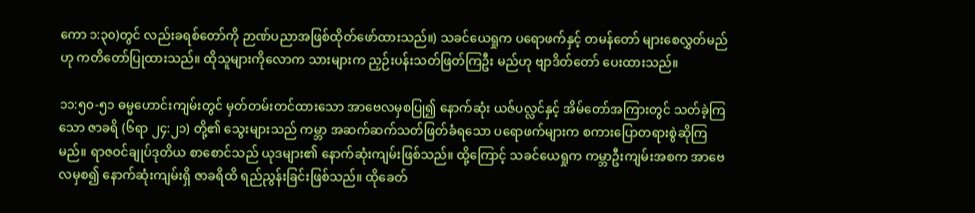ကော ၁:၃၀)တွင် လည်းခရစ်တော်ကို ဉာဏ်ပညာအဖြစ်ထိုတ်ဖော်ထားသည်။) သခင်ယေရှုက ပရောဖက်နှင့် တမန်တော် များစေလွှတ်မည်ဟု ကတိတော်ပြုထားသည်။ ထိုသူများကိုလောက သားများက ညှဉ်းပန်းသတ်ဖြတ်ကြဦး မည်ဟု ဗျာဒိတ်တော် ပေးထားသည်။

၁၁:၅၀-၅၁ ဓမ္မဟောင်းကျမ်းတွင် မှတ်တမ်းတင်ထားသော အာဗေလမှစပြု၍ နောက်ဆုံး ယဇ်ပလ္လင်နှင့် အိမ်တော်အကြားတွင် သတ်ခဲ့ကြသော ဇာခရိ (၆ရာ ၂၄:၂၁) တို့၏ သွေးများသည် ကမ္ဘာ အဆက်ဆက်သတ်ဖြတ်ခံရသော ပရောဖက်များက စကားပြောတရားစွဲဆိုကြမည်။ ရာဇဝင်ချုပ်ဒုတိယ စာစောင်သည် ယုဒများ၏ နောက်ဆုံးကျမ်းဖြစ်သည်။ ထို့ကြောင့် သခင်ယေရှုက ကမ္ဘာဦးကျမ်းအစက အာဗေလမှစ၍ နောက်ဆုံးကျမ်းရှိ ဇာခရိထိ ရည်ညွန်းခြင်းဖြစ်သည်။ ထိုခေတ်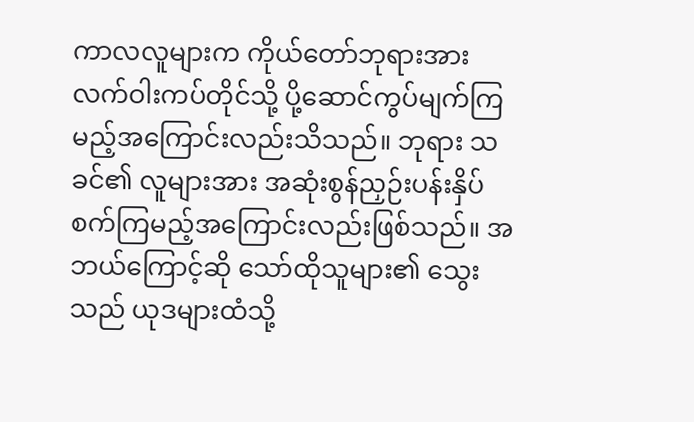ကာလလူများက ကိုယ်တော်ဘုရားအား လက်ဝါးကပ်တိုင်သို့ ပို့ဆောင်ကွပ်မျက်ကြမည့်အကြောင်းလည်းသိသည်။ ဘုရား သခင်၏ လူများအား အဆုံးစွန်ညှဉ်းပန်းနှိပ်စက်ကြမည့်အကြောင်းလည်းဖြစ်သည်။ အဘယ်ကြောင့်ဆို သော်ထိုသူများ၏ သွေးသည် ယုဒများထံသို့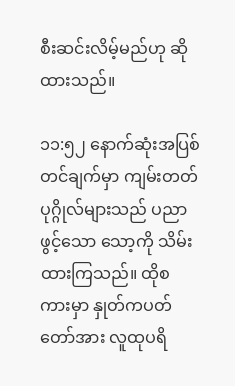စီးဆင်းလိမ့်မည်ဟု ဆိုထားသည်။

၁၁:၅၂ နောက်ဆုံးအပြစ်တင်ချက်မှာ ကျမ်းတတ်ပုဂ္ဂိုလ်များသည် ပညာဖွင့်သော သော့ကို သိမ်းထားကြသည်။ ထိုစကားမှာ နှုတ်ကပတ်တော်အား လူထုပရိ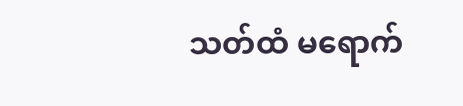သတ်ထံ မရောက်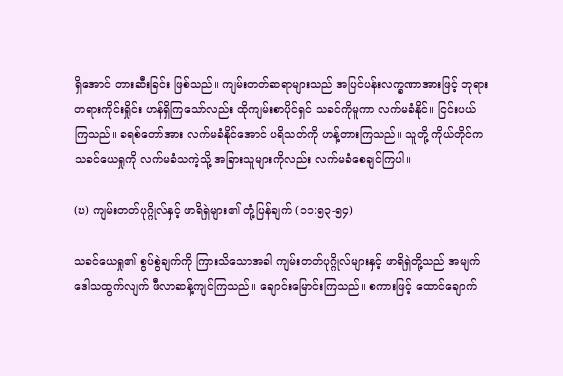ရှိအောင် တားဆီးခြင်း ဖြစ်သည်။ ကျမ်းတတ်ဆရာများသည် အပြင်ပန်းလက္ခဏာအားဖြင့် ဘုရားတရားကိုင်းရှိုင်း ဟန်ရှိကြသော်လည်း ထိုကျမ်းစာပိုင်ရှင် သခင်ကိုမူကာ လက်မခံနိုင်။ ငြင်းပယ်ကြသည်။ ခရစ်တော်အား လက်မခံနိုင်အောင် ပရိသတ်ကို ဟန့်တားကြသည်။ သူတို့ ကိုယ်တိုင်က သခင်ယေရှုကို လက်မခံသကဲ့သို့ အခြားသူများကိုလည်း လက်မခံစေချင်ကြပါ။

(ဎ) ကျမ်းတတ်ပုဂ္ဂိုလ်နှင့် ဖာရိရှဲများ၏ တုံ့ပြန်ချက် (၁၁:၅၃-၅၄)

သခင်ယေရှု၏ စွပ်စွဲချက်ကို ကြားသိသောအခါ ကျမ်းတတ်ပုဂ္ဂိုလ်များနှင့် ဖာရိရှဲတို့သည် အမျက်ဒေါသထွက်လျက် ဖီလာဆန့်ကျင်ကြသည်။ ချောင်းမြောင်းကြသည်။ စကားဖြင့် ထောင်ချောက်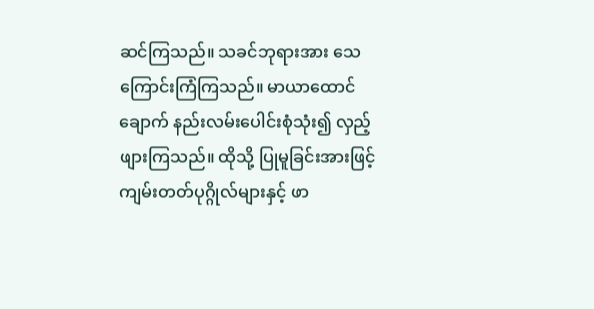ဆင်ကြသည်။ သခင်ဘုရားအား သေကြောင်းကြံကြသည်။ မာယာထောင်ချောက် နည်းလမ်းပေါင်းစုံသုံး၍ လှည့်ဖျားကြသည်။ ထိုသို့ ပြုမူခြင်းအားဖြင့် ကျမ်းတတ်ပုဂ္ဂိုလ်များနှင့် ဖာ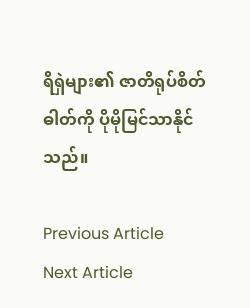ရိရှဲများ၏ ဇာတိရုပ်စိတ်ဓါတ်ကို ပိုမိုမြင်သာနိုင်သည်။

Previous Article
Next Article